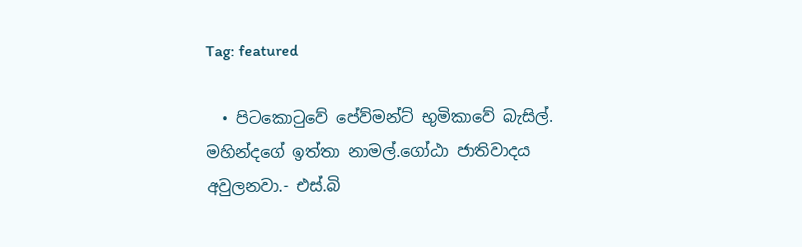Tag: featured

  • පිටකොටුවේ පේව්මන්ට් භුමිකාවේ බැසිල්. මහින්දගේ ඉත්තා නාමල්.ගෝඨා ජාතිවාදය අවුලනවා.- එස්.බි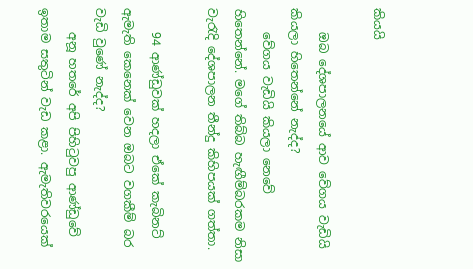කියයි

    ඔබ දේශපාලනයේ ආව වේගය වැඩියි කියලා හිතෙන්නේ නැද්ද?
    වේගය වැඩියි කියලා නෙවේ හිතෙන්නේ. මගේ තිබ්බ හැඟීම්බරකම නිසා වැරැදි දේශපාලන තීන්දු කිහිපයක් ගත්තා.

    94 ආණ්ඩුවක් හදලා ඒකේ කැබිනට් ඇමැති කෙනෙක් වෙන ඔබට වගකීම් බර වැඩි වුණේ නැද්ද?
    අනූ හතරේ අපි පිහිටුවපු ආණ්ඩුවේ ඉතාම සතුටින් වැඩ කළා. ඇමැතිවරයෙක්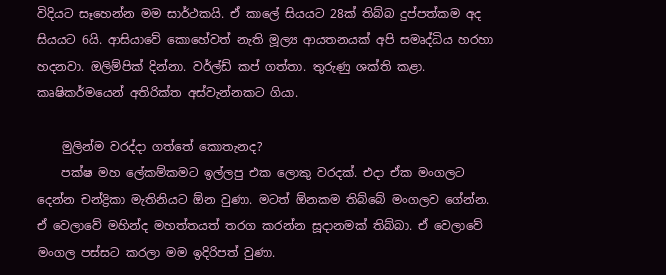විදියට සෑහෙන්න මම සාර්ථකයි. ඒ කාලේ සියයට 28ක් තිබ්බ දුප්පත්කම අද සියයට 6යි. ආසියාවේ කොහේවත් නැති මූල්‍ය ආයතනයක් අපි සමෘද්ධිය හරහා හදනවා. ඔලිම්පික් දින්නා. වර්ල්ඩ් කප් ගත්තා. තුරුණු ශක්ති කළා. කෘෂිකර්මයෙන් අතිරික්ත අස්වැන්නකට ගියා.

    මුලින්ම වරද්දා ගත්තේ කොතැනද?
    පක්ෂ මහ ලේකම්කමට ඉල්ලපු එක ලොකු වරදක්. එදා ඒක මංගලට දෙන්න චන්ද්‍රිකා මැතිනියට ඕන වුණා. මටත් ඕනකම තිබ්බේ මංගලව ගේන්න. ඒ වෙලාවේ මහින්ද මහත්තයත් තරග කරන්න සූදානමක් තිබ්බා. ඒ වෙලාවේ මංගල පස්සට කරලා මම ඉදිරිපත් වුණා.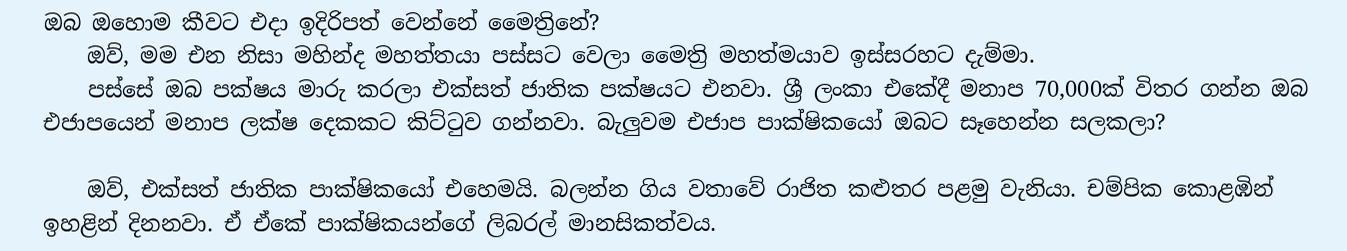ඔබ ඔහොම කීවට එදා ඉදිරිපත් වෙන්නේ මෛත්‍රිනේ?
    ඔව්, මම එන නිසා මහින්ද මහත්තයා පස්සට වෙලා මෛත්‍රි මහත්මයාව ඉස්සරහට දැම්මා.
    පස්සේ ඔබ පක්ෂය මාරු කරලා එක්සත් ජාතික පක්ෂයට එනවා. ශ්‍රී ලංකා එකේදී මනාප 70,000ක් විතර ගන්න ඔබ එජාපයෙන් මනාප ලක්ෂ දෙකකට කිට්ටුව ගන්නවා. බැලුවම එජාප පාක්ෂිකයෝ ඔබට සෑහෙන්න සලකලා?

    ඔව්, එක්සත් ජාතික පාක්ෂිකයෝ එහෙමයි. බලන්න ගිය වතාවේ රාජිත කළුතර පළමු වැනියා. චම්පික කොළඹින් ඉහළින් දිනනවා. ඒ ඒකේ පාක්ෂිකයන්ගේ ලිබරල් මානසිකත්වය.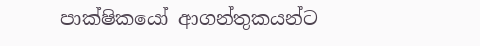පාක්ෂිකයෝ ආගන්තුකයන්ට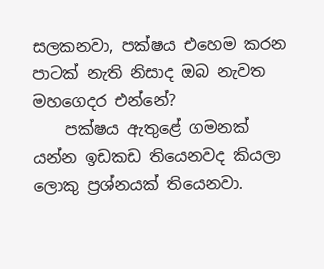සලකනවා, පක්ෂය එහෙම කරන පාටක් නැති නිසාද ඔබ නැවත මහගෙදර එන්නේ?
    පක්ෂය ඇතුළේ ගමනක් යන්න ඉඩකඩ තියෙනවද කියලා ලොකු ප්‍රශ්නයක් තියෙනවා.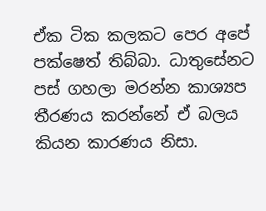ඒක ටික කලකට පෙර අපේ පක්ෂෙත් තිබ්බා. ධාතුසේනට පස් ගහලා මරන්න කාශ්‍යප තීරණය කරන්නේ ඒ බලය කියන කාරණය නිසා.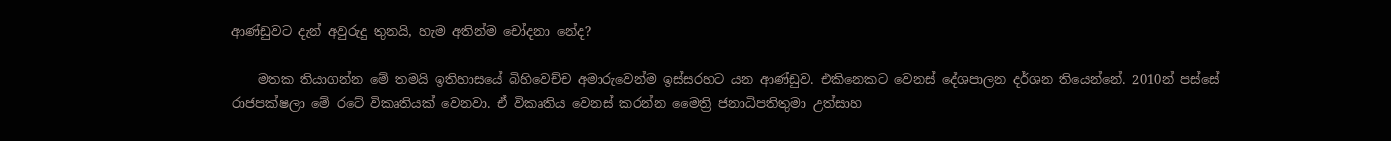ආණ්ඩුවට දැන් අවුරුදු තුනයි, හැම අතින්ම චෝදනා නේද?

    මතක තියාගන්න මේ තමයි ඉතිහාසයේ බිහිවෙච්ච අමාරුවෙන්ම ඉස්සරහට යන ආණ්ඩුව. එකිනෙකට වෙනස් දේශපාලන දර්ශන තියෙන්නේ. 2010න් පස්සේ රාජපක්ෂලා මේ රටේ විකෘතියක් වෙනවා. ඒ විකෘතිය වෙනස් කරන්න මෛත්‍රි ජනාධිපතිතුමා උත්සාහ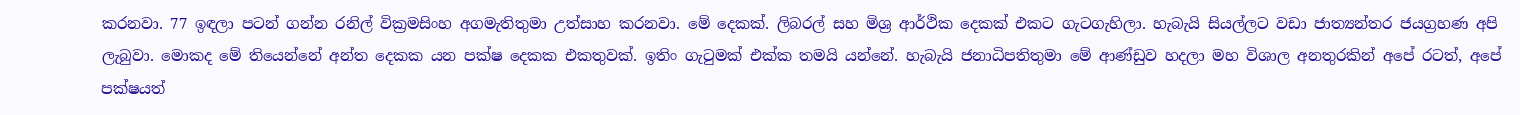කරනවා. 77 ඉඳලා පටන් ගන්න රනිල් වික්‍රමසිංහ අගමැතිතුමා උත්සාහ කරනවා. මේ දෙකක්. ලිබරල් සහ මිශ්‍ර ආර්ථික දෙකක් එකට ගැටගැහිලා. හැබැයි සියල්ලට වඩා ජාත්‍යන්තර ජයග්‍රහණ අපි ලැබුවා. මොකද මේ තියෙන්නේ අන්ත දෙකක යන පක්ෂ දෙකක එකතුවක්. ඉතිං ගැටුමක් එක්ක තමයි යන්නේ. හැබැයි ජනාධිපතිතුමා මේ ආණ්ඩුව හදලා මහ විශාල අනතුරකින් අපේ රටත්, අපේ පක්ෂයත්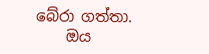බේරා ගත්තා.
    ඔය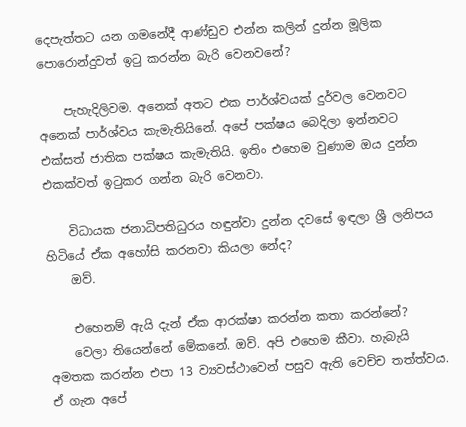දෙපැත්තට යන ගමනේදී ආණ්ඩුව එන්න කලින් දුන්න මූලික පොරොන්දුවත් ඉටු කරන්න බැරි වෙනවනේ?

    පැහැදිලිවම. අනෙක් අතට එක පාර්ශ්වයක් දුර්වල වෙනවට අනෙක් පාර්ශ්වය කැමැතියිනේ. අපේ පක්ෂය බෙදිලා ඉන්නවට එක්සත් ජාතික පක්ෂය කැමැතියි. ඉතිං එහෙම වුණාම ඔය දුන්න එකක්වත් ඉටුකර ගන්න බැරි වෙනවා.

    විධායක ජනාධිපතිධුරය හඳුන්වා දුන්න දවසේ ඉඳලා ශ්‍රී ලනිපය හිටියේ ඒක අහෝසි කරනවා කියලා නේද?
    ඔව්.

    එහෙනම් ඇයි දැන් ඒක ආරක්ෂා කරන්න කතා කරන්නේ?
    වෙලා තියෙන්නේ මේකනේ. ඔව්. අපි එහෙම කීවා. හැබැයි අමතක කරන්න එපා 13 ව්‍යවස්ථාවෙන් පසුව ඇති වෙච්ච තත්ත්වය. ඒ ගැන අපේ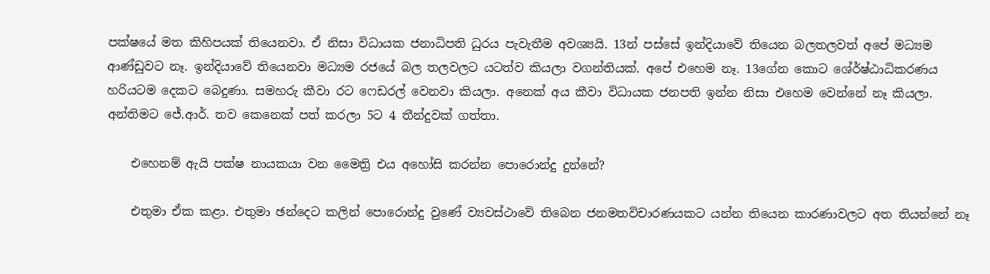පක්ෂයේ මත කිහිපයක් තියෙනවා. ඒ නිසා විධායක ජනාධිපති ධුරය පැවැතීම අවශ්‍යයි. 13න් පස්සේ ඉන්දියාවේ තියෙන බලතලවත් අපේ මධ්‍යම ආණ්ඩුවට නෑ. ඉන්දියාවේ තියෙනවා මධ්‍යම රජයේ බල තලවලට යටත්ව කියලා වගන්තියක්. අපේ එහෙම නෑ. 13ගේන කොට ශේ‍ර්ෂ්ඨාධිකරණය හරියටම දෙකට බෙදුණා. සමහරු කීවා රට ෆෙඩරල් වෙනවා කියලා. අනෙක් අය කීවා විධායක ජනපති ඉන්න නිසා එහෙම වෙන්නේ නෑ කියලා. අන්තිමට ජේ.ආර්. තව කෙනෙක් පත් කරලා 5ට 4 තීන්දුවක් ගත්තා.

    එහෙනම් ඇයි පක්ෂ නායකයා වන මෛත්‍රි එය අහෝසි කරන්න පොරොන්දු දුන්නේ?

    එතුමා ඒක කළා. එතුමා ඡන්දෙට කලින් පොරොන්දු වුණේ ව්‍යවස්ථාවේ තිබෙන ජනමතවිචාරණයකට යන්න තියෙන කාරණාවලට අත තියන්නේ නෑ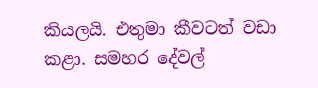කියලයි. එතුමා කීවටත් වඩා කළා. සමහර දේවල්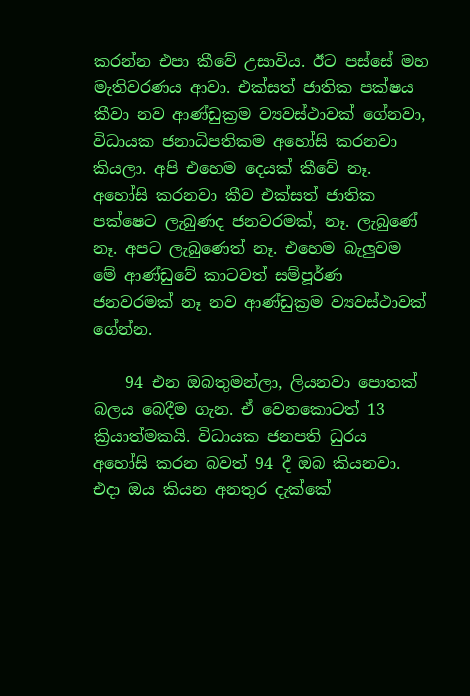කරන්න එපා කීවේ උසාවිය. ඊට පස්සේ මහ මැතිවරණය ආවා. එක්සත් ජාතික පක්ෂය කීවා නව ආණ්ඩුක්‍රම ව්‍යවස්ථාවක් ගේනවා, විධායක ජනාධිපතිකම අහෝසි කරනවා කියලා. අපි එහෙම දෙයක් කීවේ නෑ. අහෝසි කරනවා කීව එක්සත් ජාතික පක්ෂෙට ලැබුණද ජනවරමක්, නෑ. ලැබුණේ නෑ. අපට ලැබුණෙත් නෑ. එහෙම බැලුවම මේ ආණ්ඩුවේ කාටවත් සම්පූර්ණ ජනවරමක් නෑ නව ආණ්ඩුක්‍රම ව්‍යවස්ථාවක් ගේන්න.

    94 එන ඔබතුමන්ලා, ලියනවා පොතක් බලය බෙදීම ගැන. ඒ වෙනකොටත් 13 ක්‍රියාත්මකයි. විධායක ජනපති ධුරය අහෝසි කරන බවත් 94 දී ඔබ කියනවා. එදා ඔය කියන අනතුර දැක්කේ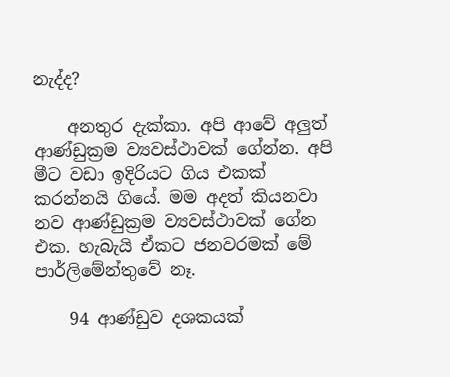නැද්ද?

    අනතුර දැක්කා. අපි ආවේ අලුත් ආණ්ඩුක්‍රම ව්‍යවස්ථාවක් ගේන්න. අපි මීට වඩා ඉදිරියට ගිය එකක් කරන්නයි ගියේ. මම අදත් කියනවා නව ආණ්ඩුක්‍රම ව්‍යවස්ථාවක් ගේන එක. හැබැයි ඒකට ජනවරමක් මේ පාර්ලිමේන්තුවේ නෑ.

    94 ආණ්ඩුව දශකයක්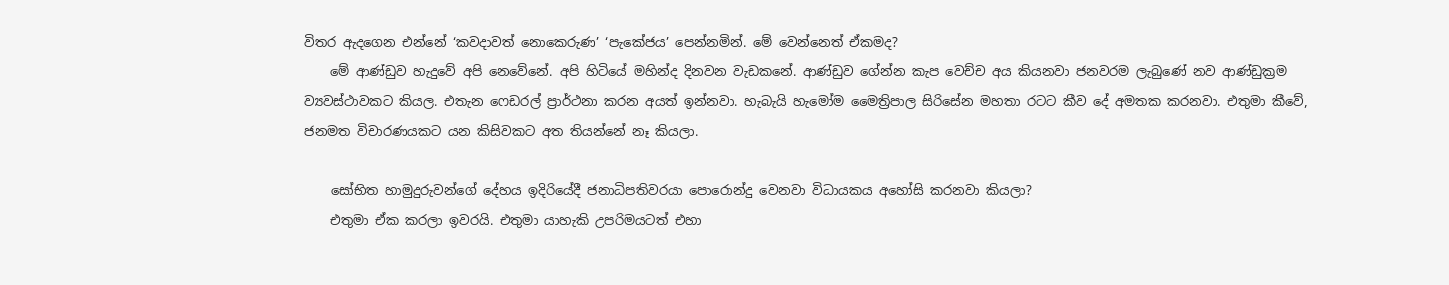විතර ඇදගෙන එන්නේ ‘කවදාවත් නොකෙරුණ’ ‘පැකේජය’ පෙන්නමින්. මේ වෙන්නෙත් ඒකමද?
    මේ ආණ්ඩුව හැදුවේ අපි නෙවේනේ. අපි හිටියේ මහින්ද දිනවන වැඩකනේ. ආණ්ඩුව ගේන්න කැප වෙච්ච අය කියනවා ජනවරම ලැබුණේ නව ආණ්ඩුක්‍රම ව්‍යවස්ථාවකට කියල. එතැන ෆෙඩරල් ප්‍රාර්ථනා කරන අයත් ඉන්නවා. හැබැයි හැමෝම මෛත්‍රිපාල සිරිසේන මහතා රටට කීව දේ අමතක කරනවා. එතුමා කීවේ, ජනමත විචාරණයකට යන කිසිවකට අත තියන්නේ නෑ කියලා.

    සෝභිත හාමුදුරුවන්ගේ දේහය ඉදිරියේදී ජනාධිපතිවරයා පොරොන්දු වෙනවා විධායකය අහෝසි කරනවා කියලා?
    එතුමා ඒක කරලා ඉවරයි. එතුමා යාහැකි උපරිමයටත් එහා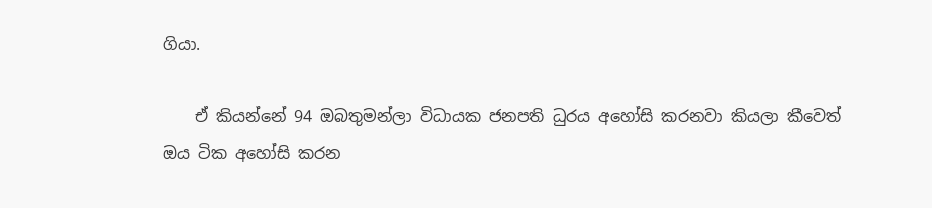ගියා.

    ඒ කියන්නේ 94 ඔබතුමන්ලා විධායක ජනපති ධුරය අහෝසි කරනවා කියලා කීවෙත් ඔය ටික අහෝසි කරන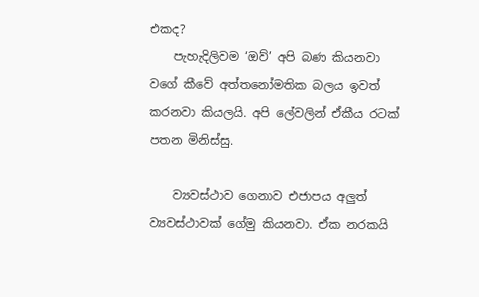එකද?
    පැහැදිලිවම ‘ඔව්’ අපි බණ කියනවා වගේ කීවේ අත්තනෝමතික බලය ඉවත් කරනවා කියලයි. අපි ලේවලින් ඒකීය රටක් පතන මිනිස්සු.

    ව්‍යවස්ථාව ගෙනාව එජාපය අලුත් ව්‍යවස්ථාවක් ගේමු කියනවා. ඒක නරකයි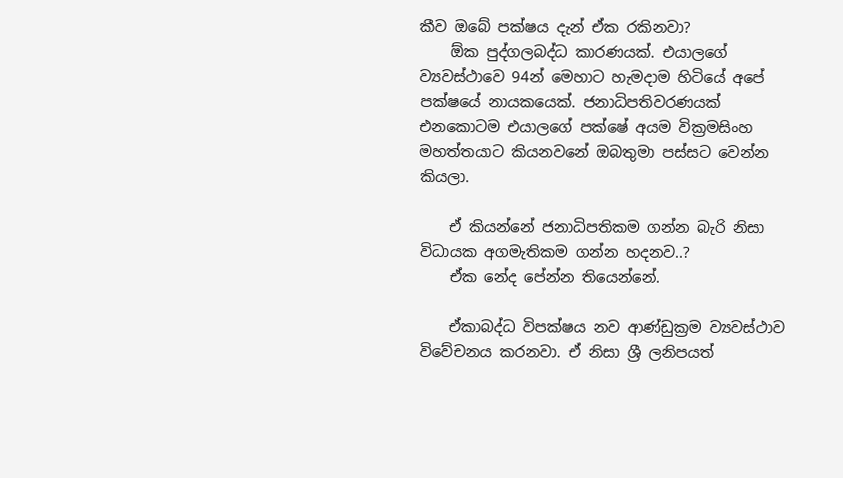කීව ඔබේ පක්ෂය දැන් ඒක රකිනවා?
    ඕක පුද්ගලබද්ධ කාරණයක්. එයාලගේ ව්‍යවස්ථාවෙ 94න් මෙහාට හැමදාම හිටියේ අපේ පක්ෂයේ නායකයෙක්. ජනාධිපතිවරණයක් එනකොටම එයාලගේ පක්ෂේ අයම වික්‍රමසිංහ මහත්තයාට කියනවනේ ඔබතුමා පස්සට වෙන්න කියලා.

    ඒ කියන්නේ ජනාධිපතිකම ගන්න බැරි නිසා විධායක අගමැතිකම ගන්න හදනව..?
    ඒක නේද පේන්න තියෙන්නේ.

    ඒකාබද්ධ විපක්ෂය නව ආණ්ඩුක්‍රම ව්‍යවස්ථාව විවේචනය කරනවා. ඒ නිසා ශ්‍රී ලනිපයත්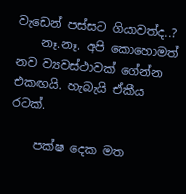වැඩෙන් පස්සට ගියාවත්ද..?
    නෑ.නෑ. අපි කොහොමත් නව ව්‍යවස්ථාවක් ගේන්න එකඟයි. හැබැයි ඒකීය රටක්.

    පක්ෂ දෙක මත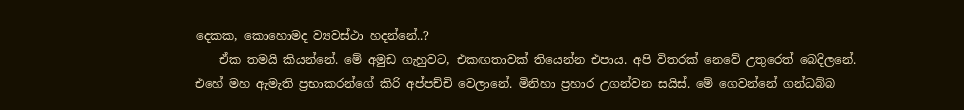දෙකක, කොහොමද ව්‍යවස්ථා හදන්නේ..?
    ඒක තමයි කියන්නේ. මේ අමුඩ ගැහුවට, එකඟතාවක් තියෙන්න එපාය. අපි විතරක් නෙවේ උතුරෙත් බෙදිලනේ. එහේ මහ ඇමැති ප්‍රභාකරන්ගේ කිරි අප්පච්චි වෙලානේ. මිනිහා ප්‍රහාර උගන්වන සයිස්. මේ ගෙවන්නේ ගන්ධබ්බ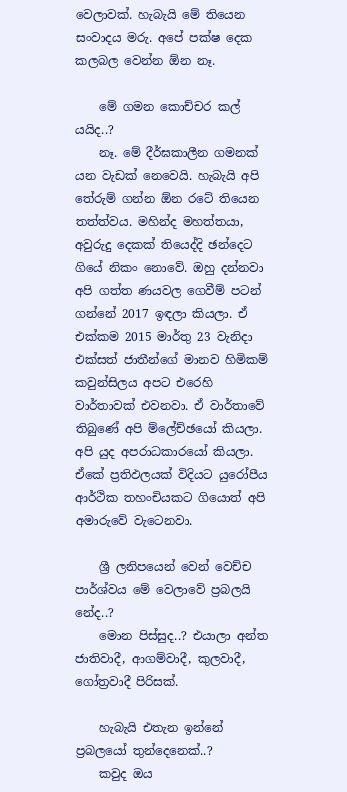වෙලාවක්. හැබැයි මේ තියෙන සංවාදය මරු. අපේ පක්ෂ දෙක කලබල වෙන්න ඕන නෑ.

    මේ ගමන කොච්චර කල් යයිද..?
    නෑ. මේ දීර්ඝකාලීන ගමනක් යන වැඩක් නෙවෙයි. හැබැයි අපි තේරුම් ගන්න ඕන රටේ තියෙන තත්ත්වය. මහින්ද මහත්තයා, අවුරුදු දෙකක් තියෙද්දි ඡන්දෙට ගියේ නිකං නොවේ. ඔහු දන්නවා අපි ගත්ත ණයවල ගෙවීම් පටන් ගන්නේ 2017 ඉඳලා කියලා. ඒ එක්කම 2015 මාර්තු 23 වැනිදා එක්සත් ජාතීන්ගේ මානව හිමිකම් කවුන්සිලය අපට එරෙහි වාර්තාවක් එවනවා. ඒ වාර්තාවේ තිබුණේ අපි ම්ලේච්ඡයෝ කියලා. අපි යුද අපරාධකාරයෝ කියලා. ඒකේ ප්‍රතිඵලයක් විදියට යුරෝපීය ආර්ථික තහංචියකට ගියොත් අපි අමාරුවේ වැටෙනවා.

    ශ්‍රී ලනිපයෙන් වෙන් වෙච්ච පාර්ශ්වය මේ වෙලාවේ ප්‍රබලයි නේද..?
    මොන පිස්සුද..? එයාලා අන්ත ජාතිවාදී, ආගම්වාදී, කුලවාදී, ගෝත්‍රවාදී පිරිසක්.

    හැබැයි එතැන ඉන්නේ ප්‍රබලයෝ තුන්දෙනෙක්..?
    කවුද ඔය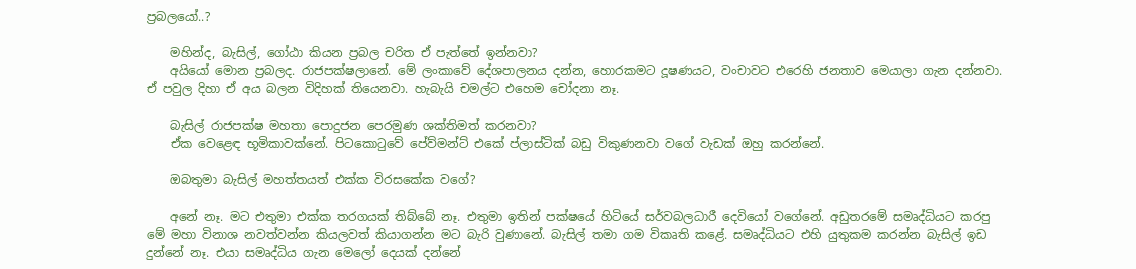ප්‍රබලයෝ..?

    මහින්ද, බැසිල්, ගෝඨා කියන ප්‍රබල චරිත ඒ පැත්තේ ඉන්නවා?
    අයියෝ මොන ප්‍රබලද. රාජපක්ෂලානේ. මේ ලංකාවේ දේශපාලනය දන්න, හොරකමට දූෂණයට, වංචාවට එරෙහි ජනතාව මෙයාලා ගැන දන්නවා. ඒ පවුල දිහා ඒ අය බලන විදිහක් තියෙනවා. හැබැයි චමල්ට එහෙම චෝදනා නෑ.

    බැසිල් රාජපක්ෂ මහතා පොදුජන පෙරමුණ ශක්තිමත් කරනවා?
    ඒක වෙළෙඳ භූමිකාවක්නේ. පිටකොටුවේ පේව්මන්ට් එකේ ප්ලාස්ටික් බඩු විකුණනවා වගේ වැඩක් ඔහු කරන්නේ.

    ඔබතුමා බැසිල් මහත්තයත් එක්ක විරසකේක වගේ?

    අනේ නෑ. මට එතුමා එක්ක තරගයක් තිබ්බේ නෑ. එතුමා ඉතින් පක්ෂයේ හිටියේ සර්වබලධාරී දෙවියෝ වගේනේ. අඩුතරමේ සමෘද්ධියට කරපු මේ මහා විනාශ නවත්වන්න කියලවත් කියාගන්න මට බැරි වුණානේ. බැසිල් තමා ගම විකෘති කළේ. සමෘද්ධියට එහි යුතුකම කරන්න බැසිල් ඉඩ දුන්නේ නෑ. එයා සමෘද්ධිය ගැන මෙලෝ දෙයක් දන්නේ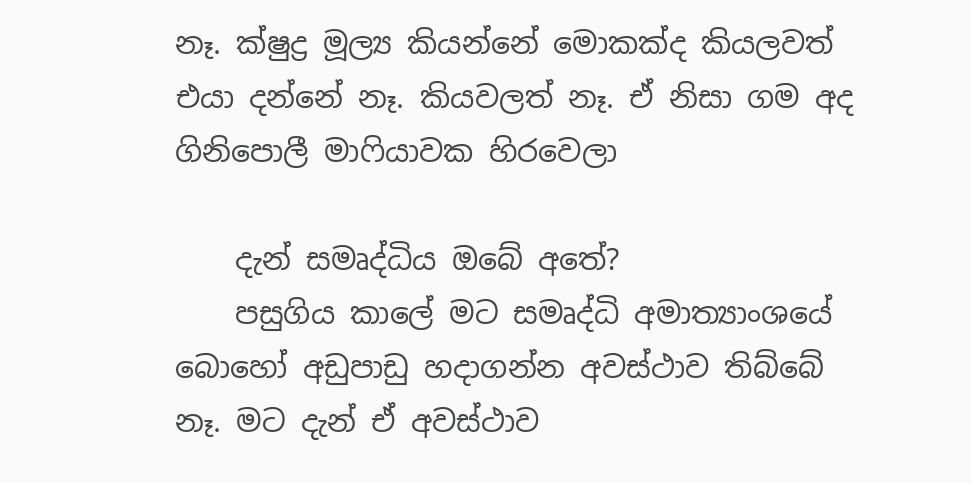නෑ. ක්ෂුද්‍ර මූල්‍ය කියන්නේ මොකක්ද කියලවත් එයා දන්නේ නෑ. කියවලත් නෑ. ඒ නිසා ගම අද ගිනිපොලී මාෆියාවක හිරවෙලා

    දැන් සමෘද්ධිය ඔබේ අතේ?
    පසුගිය කාලේ මට සමෘද්ධි අමාත්‍යාංශයේ බොහෝ අඩුපාඩු හදාගන්න අවස්ථාව තිබ්බේ නෑ. මට දැන් ඒ අවස්ථාව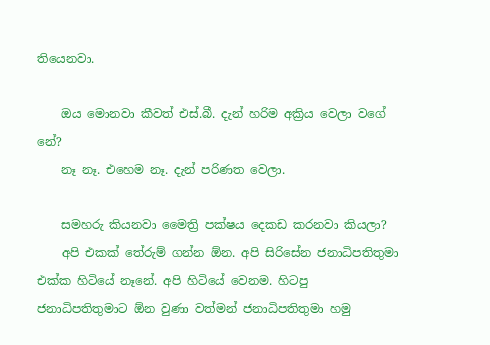තියෙනවා.

    ඔය මොනවා කීවත් එස්.බී. දැන් හරිම අක්‍රිය වෙලා වගේ නේ?
    නෑ නෑ. එහෙම නෑ. දැන් පරිණත වෙලා.

    සමහරු කියනවා මෛත්‍රි පක්ෂය දෙකඩ කරනවා කියලා?
    අපි එකක් තේරුම් ගන්න ඕන. අපි සිරිසේන ජනාධිපතිතුමා එක්ක හිටියේ නෑනේ. අපි හිටියේ වෙනම. හිටපු ජනාධිපතිතුමාට ඕන වුණා වත්මන් ජනාධිපතිතුමා හමු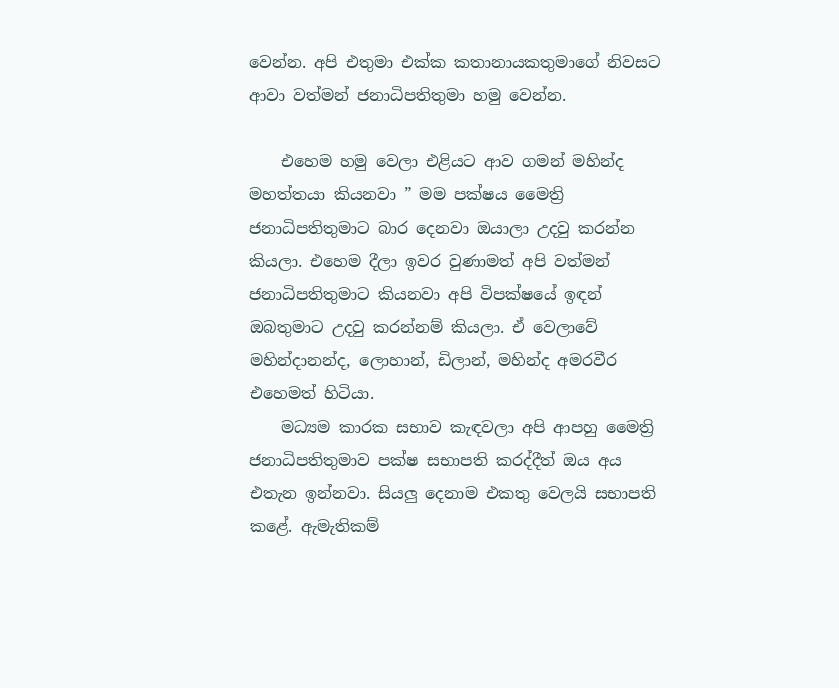වෙන්න. අපි එතුමා එක්ක කතානායකතුමාගේ නිවසට ආවා වත්මන් ජනාධිපතිතුමා හමු වෙන්න.

    එහෙම හමු වෙලා එළියට ආව ගමන් මහින්ද මහත්තයා කියනවා ” මම පක්ෂය මෛත්‍රි ජනාධිපතිතුමාට බාර දෙනවා ඔයාලා උදවු කරන්න කියලා. එහෙම දීලා ඉවර වුණාමත් අපි වත්මන් ජනාධිපතිතුමාට කියනවා අපි විපක්ෂයේ ඉඳන් ඔබතුමාට උදවු කරන්නම් කියලා. ඒ වෙලාවේ මහින්දානන්ද, ලොහාන්, ඩිලාන්, මහින්ද අමරවීර එහෙමත් හිටියා.
    මධ්‍යම කාරක සභාව කැඳවලා අපි ආපහු මෛත්‍රි ජනාධිපතිතුමාව පක්ෂ සභාපති කරද්දීත් ඔය අය එතැන ඉන්නවා. සියලු දෙනාම එකතු වෙලයි සභාපති කළේ. ඇමැතිකම්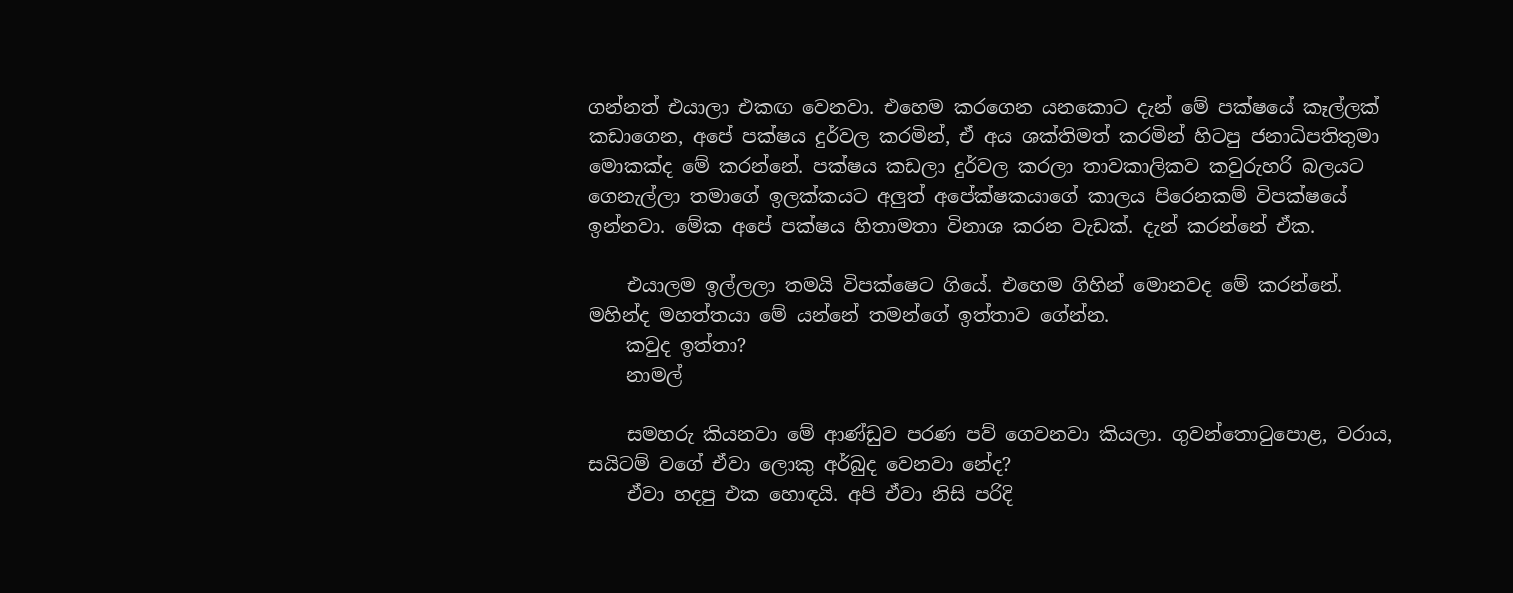ගන්නත් එයාලා එකඟ වෙනවා. එහෙම කරගෙන යනකොට දැන් මේ පක්ෂයේ කෑල්ලක් කඩාගෙන, අපේ පක්ෂය දුර්වල කරමින්, ඒ අය ශක්තිමත් කරමින් හිටපු ජනාධිපතිතුමා මොකක්ද මේ කරන්නේ. පක්ෂය කඩලා දුර්වල කරලා තාවකාලිකව කවුරුහරි බලයට ගෙනැල්ලා තමාගේ ඉලක්කයට අලුත් අපේක්ෂකයාගේ කාලය පිරෙනකම් විපක්ෂයේ ඉන්නවා. මේක අපේ පක්ෂය හිතාමතා විනාශ කරන වැඩක්. දැන් කරන්නේ ඒක.

    එයාලම ඉල්ලලා තමයි විපක්ෂෙට ගියේ. එහෙම ගිහින් මොනවද මේ කරන්නේ. මහින්ද මහත්තයා මේ යන්නේ තමන්ගේ ඉත්තාව ගේන්න.
    කවුද ඉත්තා?
    නාමල්

    සමහරු කියනවා මේ ආණ්ඩුව පරණ පව් ගෙවනවා කියලා. ගුවන්තොටුපොළ, වරාය, සයිටම් වගේ ඒවා ලොකු අර්බුද වෙනවා නේද?
    ඒවා හදපු එක හොඳයි. අපි ඒවා නිසි පරිදි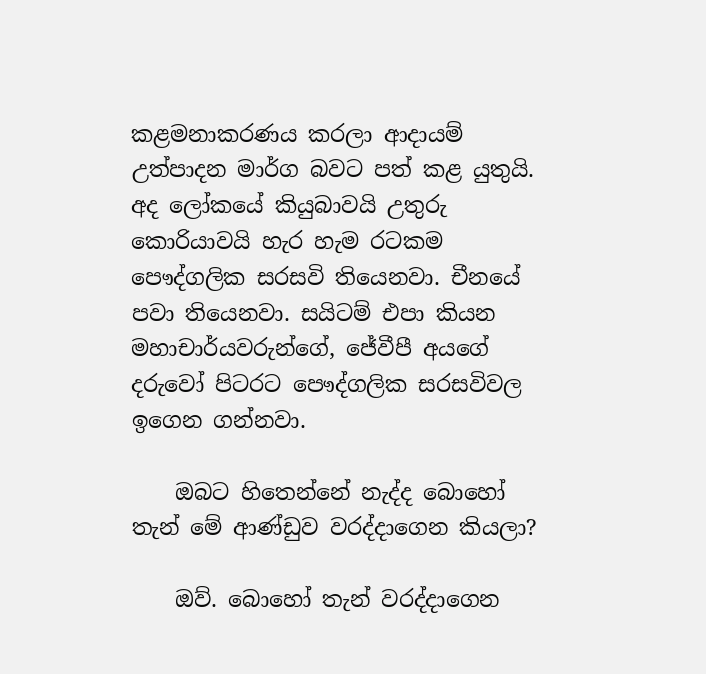කළමනාකරණය කරලා ආදායම් උත්පාදන මාර්ග බවට පත් කළ යුතුයි. අද ලෝකයේ කියුබාවයි උතුරු කොරියාවයි හැර හැම රටකම පෞද්ගලික සරසවි තියෙනවා. චීනයේ පවා තියෙනවා. සයිටම් එපා කියන මහාචාර්යවරුන්ගේ, ජේවීපී අයගේ දරුවෝ පිටරට පෞද්ගලික සරසවිවල ඉගෙන ගන්නවා.

    ඔබට හිතෙන්නේ නැද්ද බොහෝ තැන් මේ ආණ්ඩුව වරද්දාගෙන කියලා?

    ඔව්. බොහෝ තැන් වරද්දාගෙන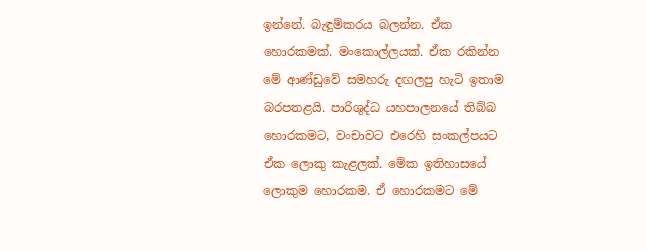ඉන්නේ. බැඳුම්කරය බලන්න. ඒක හොරකමක්. මංකොල්ලයක්. ඒක රකින්න මේ ආණ්ඩුවේ සමහරු දඟලපු හැටි ඉතාම බරපතළයි. පාරිශුද්ධ යහපාලනයේ තිබ්බ හොරකමට, වංචාවට එරෙහි සංකල්පයට ඒක ලොකු කැළලක්. මේක ඉතිහාසයේ ලොකුම හොරකම. ඒ හොරකමට මේ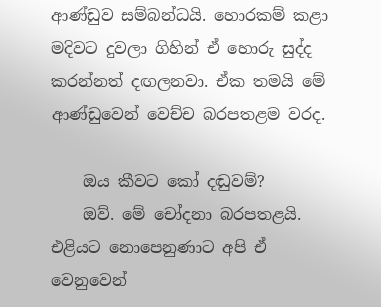ආණ්ඩුව සම්බන්ධයි. හොරකම් කළා මදිවට දුවලා ගිහින් ඒ හොරු සුද්ද කරන්නත් දඟලනවා. ඒක තමයි මේ ආණ්ඩුවෙන් වෙච්ච බරපතළම වරද.

    ඔය කීවට කෝ දඬුවම්?
    ඔව්. මේ චෝදනා බරපතළයි. එළියට නොපෙනුණාට අපි ඒ වෙනුවෙන්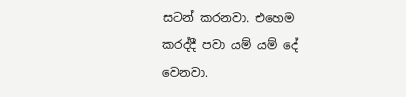සටන් කරනවා. එහෙම කරද්දී පවා යම් යම් දේ වෙනවා.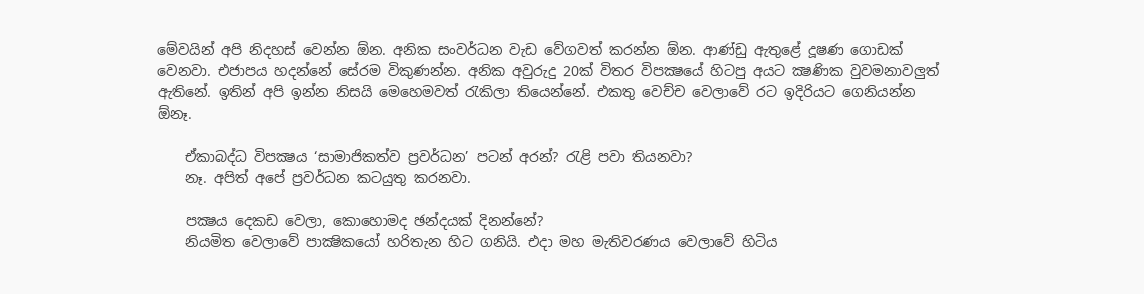මේවයින් අපි නිදහස් වෙන්න ඕන. අනික සංවර්ධන වැඩ වේගවත් කරන්න ඕන. ආණ්ඩු ඇතුළේ දූෂණ ගොඩක් වෙනවා. එජාපය හදන්නේ සේරම විකුණන්න. අනික අවුරුදු 20ක් විතර විපක්‍ෂයේ හිටපු අයට ක්‍ෂණික වුවමනාවලුත් ඇතිනේ. ඉතින් අපි ඉන්න නිසයි මෙහෙමවත් රැකිලා තියෙන්නේ. එකතු වෙච්ච වෙලාවේ රට ඉදිරියට ගෙනියන්න ඕනෑ.

    ඒකාබද්ධ විපක්‍ෂය ‘සාමාජිකත්ව ප්‍රවර්ධන’ පටන් අරන්? රැළි පවා තියනවා?
    නෑ. අපිත් අපේ ප්‍රවර්ධන කටයුතු කරනවා.

    පක්‍ෂය දෙකඩ වෙලා, කොහොමද ඡන්දයක් දිනන්නේ?
    නියමිත වෙලාවේ පාක්‍ෂිකයෝ හරිතැන හිට ගනියි. එදා මහ මැතිවරණය වෙලාවේ හිටිය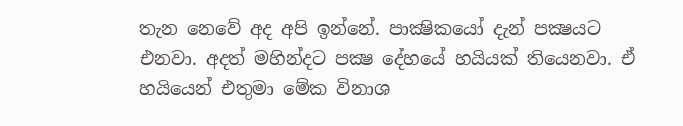තැන නෙවේ අද අපි ඉන්නේ. පාක්‍ෂිකයෝ දැන් පක්‍ෂයට එනවා. අදත් මහින්දට පක්‍ෂ දේහයේ හයියක් තියෙනවා. ඒ හයියෙන් එතුමා මේක විනාශ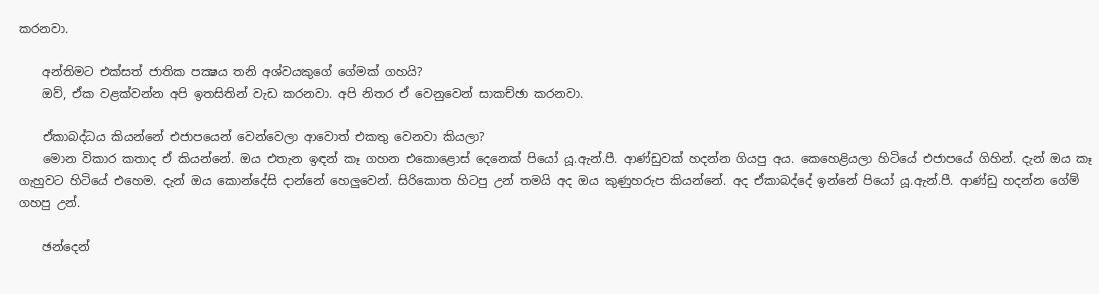කරනවා.

    අන්තිමට එක්සත් ජාතික පක්‍ෂය තනි අශ්වයකුගේ ගේමක් ගහයි?
    ඔව්, ඒක වළක්වන්න අපි ඉතසිතින් වැඩ කරනවා. අපි නිතර ඒ වෙනුවෙන් සාකච්ඡා කරනවා.

    ඒකාබද්ධය කියන්නේ එජාපයෙන් වෙන්වෙලා ආවොත් එකතු වෙනවා කියලා?
    මොන විකාර කතාද ඒ කියන්නේ. ඔය එතැන ඉඳන් කෑ ගහන එකොළොස් දෙනෙක් පියෝ යූ.ඇන්.පී. ආණ්ඩුවක් හදන්න ගියපු අය. කෙහෙළියලා හිටියේ එජාපයේ ගිහින්. දැන් ඔය කෑ ගැහුවට හිටියේ එහෙම. දැන් ඔය කොන්දේසි දාන්නේ හෙලුවෙන්. සිරිකොත හිටපු උන් තමයි අද ඔය කුණුහරුප කියන්නේ. අද ඒකාබද්දේ ඉන්නේ පියෝ යූ.ඇන්.පී. ආණ්ඩු හදන්න ගේම් ගහපු උන්.

    ඡන්දෙන්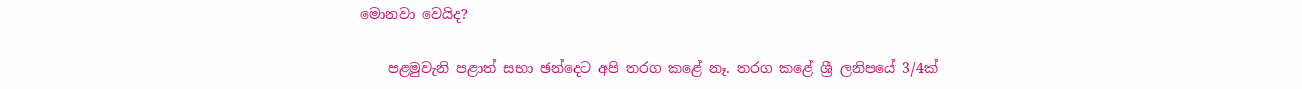මොනවා වෙයිද?

    පළමුවැනි පළාත් සභා ඡන්දෙට අපි තරග කළේ නෑ. තරග කළේ ශ්‍රී ලනිපයේ 3/4ක්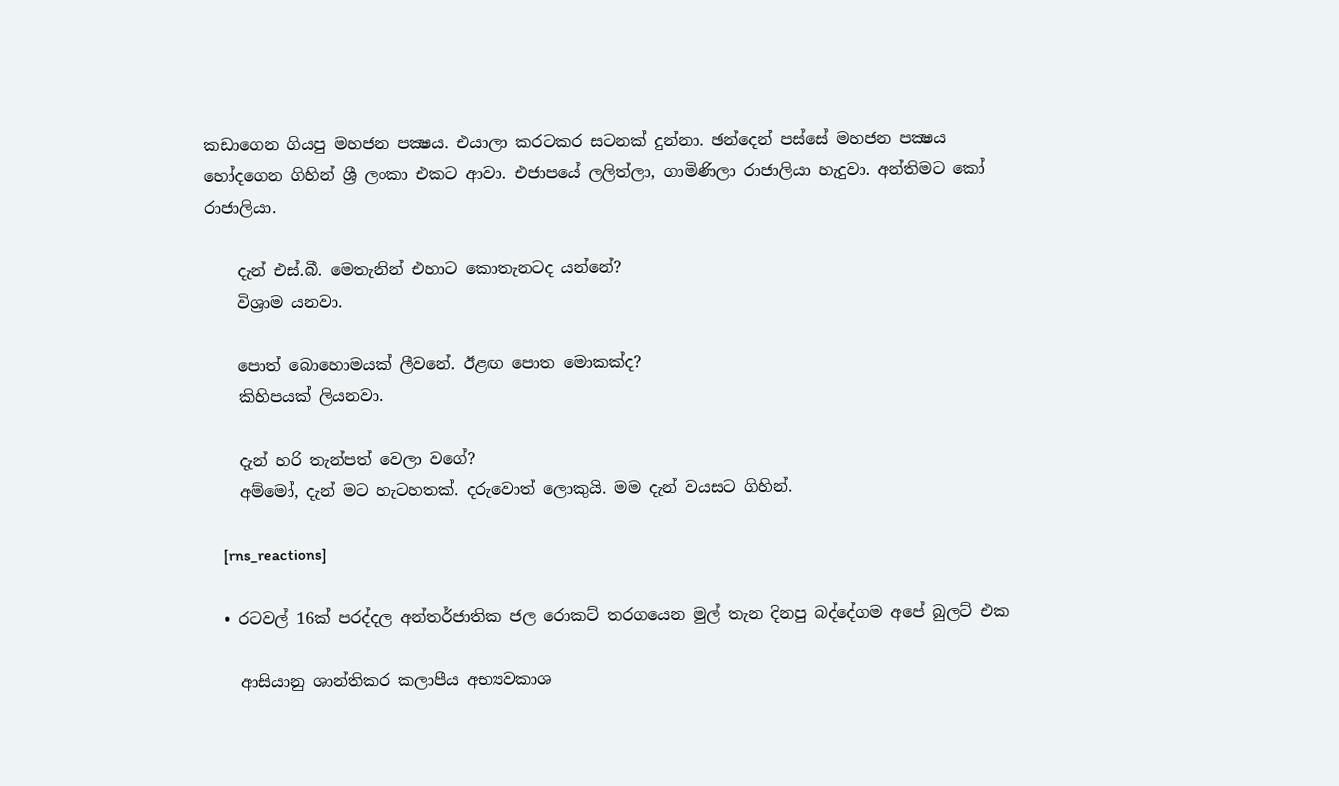කඩාගෙන ගියපු මහජන පක්‍ෂය. එයාලා කරටකර සටනක් දුන්නා. ඡන්දෙන් පස්සේ මහජන පක්‍ෂය හෝදගෙන ගිහින් ශ්‍රී ලංකා එකට ආවා. එජාපයේ ලලිත්ලා, ගාමිණිලා රාජාලියා හැදුවා. අන්තිමට කෝ රාජාලියා.

    දැන් එස්.බී. මෙතැනින් එහාට කොතැනටද යන්නේ?
    විශ්‍රාම යනවා.

    පොත් බොහොමයක් ලීවනේ. ඊළඟ පොත මොකක්ද?
    කිහිපයක් ලියනවා.

    දැන් හරි තැන්පත් වෙලා වගේ?
    අම්මෝ, දැන් මට හැටහතක්. දරුවොත් ලොකුයි. මම දැන් වයසට ගිහින්.

    [rns_reactions]

  • රටවල් 16ක් පරද්දල අන්තර්ජාතික ජල රොකට් තරගයෙන මුල් තැන දිනපු බද්දේගම අපේ බුලට් එක

    ආසියානු ශාන්තිකර කලාපීය අභ්‍යවකාශ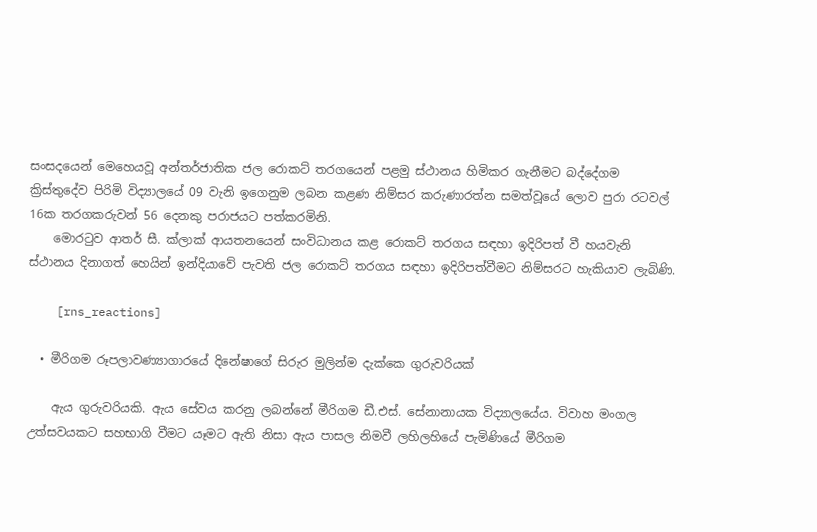සංසදයෙන් මෙහෙයවූ අන්තර්ජාතික ජල රොකට් තරගයෙන් පළමු ස්ථානය හිමිකර ගැනීමට බද්දේගම ක්‍රිස්තුදේව පිරිමි විද්‍යාලයේ 09 වැනි ඉගෙනුම ලබන කළණ නිම්සර කරුණාරත්න සමත්වූයේ ලොව පුරා රටවල් 16ක තරගකරුවන් 56 දෙනකු පරාජයට පත්කරමිනි.
    මොරටුව ආතර් සී. ක්ලාක් ආයතනයෙන් සංවිධානය කළ රොකට් තරගය සඳහා ඉදිරිපත් වී හයවැනි ස්ථානය දිනාගත් හෙයින් ඉන්දියාවේ පැවති ජල රොකට් තරගය සඳහා ඉදිරිපත්වීමට නිම්සරට හැකියාව ලැබිණි.

    [rns_reactions]

  • මීරිගම රූපලාවණ්‍යාගාරයේ දිනේෂාගේ සිරුර මුලින්ම දැක්කෙ ගුරුවරියක්

    ඇය ගුරුවරියකි. ඇය සේවය කරනු ලබන්නේ මීරිගම ඩී.එස්. සේනානායක විද්‍යාලයේය. විවාහ මංගල උත්සවයකට සහභාගි වීමට යෑමට ඇති නිසා ඇය පාසල නිමවී ලහිලහියේ පැමිණියේ මීරිගම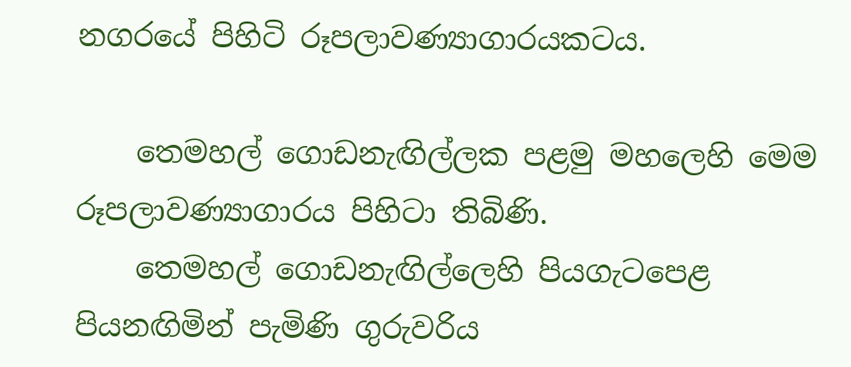නගරයේ පිහිටි රූපලාවණ්‍යාගාරයකටය.

    තෙමහල් ගොඩනැඟිල්ලක පළමු මහලෙහි මෙම රූපලාවණ්‍යාගාරය පිහිටා තිබිණි.
    තෙමහල් ගොඩනැඟිල්ලෙහි පියගැටපෙළ පියනඟිමින් පැමිණි ගුරුවරිය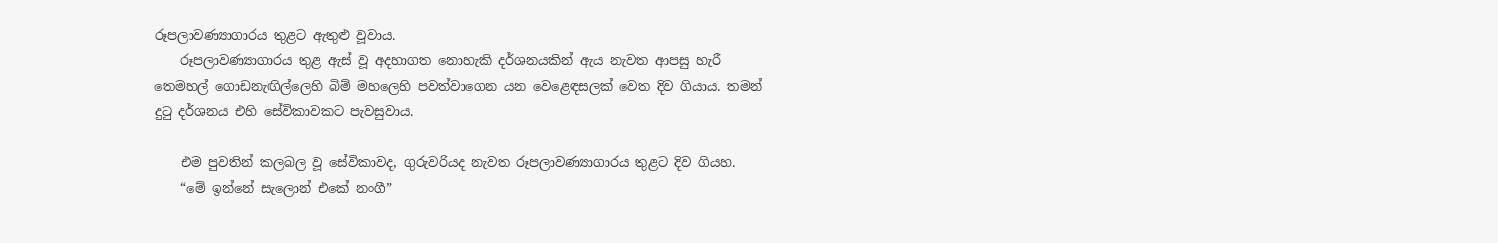රූපලාවණ්‍යාගාරය තුළට ඇතුළු වූවාය.
    රූපලාවණ්‍යාගාරය තුළ ඇස් වූ අදහාගත නොහැකි දර්ශනයකින් ඇය නැවත ආපසු හැරී තෙමහල් ගොඩනැඟිල්ලෙහි බිම් මහලෙහි පවත්වාගෙන යන වෙළෙඳසලක් වෙත දිව ගියාය. තමන් දුටු දර්ශනය එහි සේවිකාවකට පැවසුවාය.

    එම පුවතින් කලබල වූ සේවිකාවද, ගුරුවරියද නැවත රූපලාවණ්‍යාගාරය තුළට දිව ගියහ.
    “මේ ඉන්නේ සැලොන් එකේ නංගී”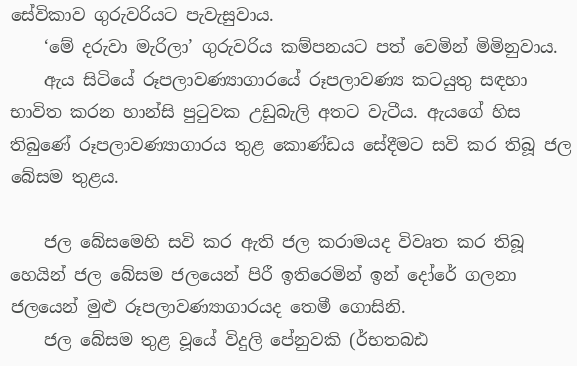සේවිකාව ගුරුවරියට පැවැසුවාය.
    ‘මේ දරුවා මැරිලා’ ගුරුවරිය කම්පනයට පත් වෙමින් මිමිනුවාය.
    ඇය සිටියේ රූපලාවණ්‍යාගාරයේ රූපලාවණ්‍ය කටයුතු සඳහා භාවිත කරන හාන්සි පුටුවක උඩුබැලි අතට වැටීය. ඇයගේ හිස තිබුණේ රූපලාවණ්‍යාගාරය තුළ කොණ්ඩය සේදීමට සවි කර තිබූ ජල බේසම තුළය.

    ජල බේසමෙහි සවි කර ඇති ජල කරාමයද විවෘත කර තිබූ හෙයින් ජල බේසම ජලයෙන් පිරී ඉතිරෙමින් ඉන් දෝරේ ගලනා ජලයෙන් මුළු රූපලාවණ්‍යාගාරයද තෙමී ගොසිනි.
    ජල බේසම තුළ වූයේ විදුලි පේනුවකි (ර්භතබඪ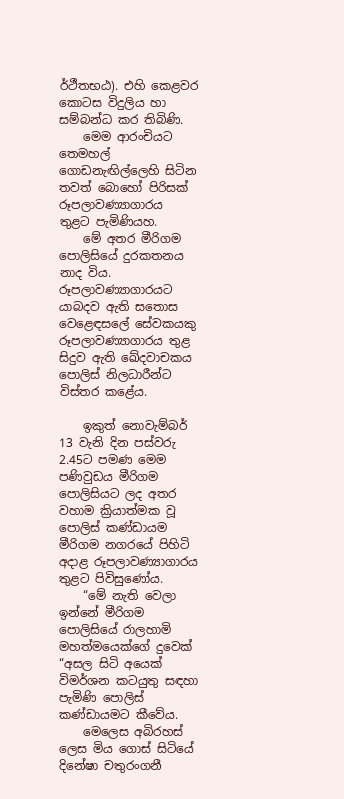ර්ථීතභඨ). එහි කෙළවර කොටස විදුලිය හා සම්බන්ධ කර තිබිණි.
    මෙම ආරංචියට තෙමහල් ගොඩනැඟිල්ලෙහි සිටින තවත් බොහෝ පිරිසක් රූපලාවණ්‍යාගාරය තුළට පැමිණියහ.
    මේ අතර මීරිගම පොලිසියේ දුරකතනය නාද විය. රූපලාවණ්‍යාගාරයට යාබදව ඇති සතොස වෙළෙඳසලේ සේවකයකු රූපලාවණ්‍යාගාරය තුළ සිදුව ඇති ඛේදවාචකය පොලිස් නිලධාරීන්ට විස්තර කළේය.

    ඉකුත් නොවැම්බර් 13 වැනි දින පස්වරු 2.45ට පමණ මෙම පණිවුඩය මීරිගම පොලිසියට ලද අතර වහාම ක්‍රියාත්මක වූ පොලිස් කණ්ඩායම මීරිගම නගරයේ පිහිටි අදාළ රූපලාවණ්‍යාගාරය තුළට පිවිසුණෝය.
    “මේ නැති වෙලා ඉන්නේ මීරිගම පොලිසියේ රාලහාමි මහත්මයෙක්ගේ දුවෙක් “අසල සිටි අයෙක් විමර්ශන කටයුතු සඳහා පැමිණි පොලිස් කණ්ඩායමට කීවේය.
    මෙලෙස අබිරහස් ලෙස මිය ගොස් සිටියේ දිනේෂා චතුරංගනී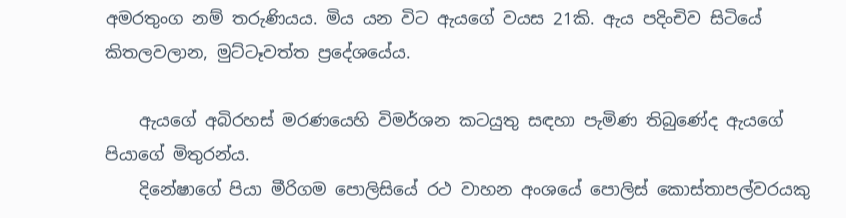අමරතුංග නම් තරුණියය. මිය යන විට ඇයගේ වයස 21කි. ඇය පදිංචිව සිටියේ කිතලවලාන, මුට්ටෑවත්ත ප්‍රදේශයේය.

    ඇයගේ අබිරහස් මරණයෙහි විමර්ශන කටයුතු සඳහා පැමිණ තිබුණේද ඇයගේ පියාගේ මිතුරන්ය.
    දිනේෂාගේ පියා මීරිගම පොලිසියේ රථ වාහන අංශයේ පොලිස් කොස්තාපල්වරයකු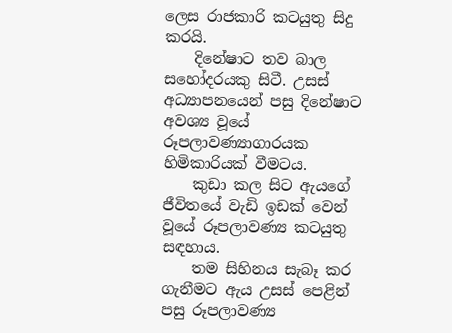ලෙස රාජකාරි කටයුතු සිදු කරයි.
    දිනේෂාට තව බාල සහෝදරයකු සිටී. උසස් අධ්‍යාපනයෙන් පසු දිනේෂාට අවශ්‍ය වූයේ රූපලාවණ්‍යාගාරයක හිමිකාරියක් වීමටය.
    කුඩා කල සිට ඇයගේ ජීවිතයේ වැඩි ඉඩක් වෙන් වූයේ රූපලාවණ්‍ය කටයුතු සඳහාය.
    තම සිහිනය සැබෑ කර ගැනීමට ඇය උසස් පෙළින් පසු රූපලාවණ්‍ය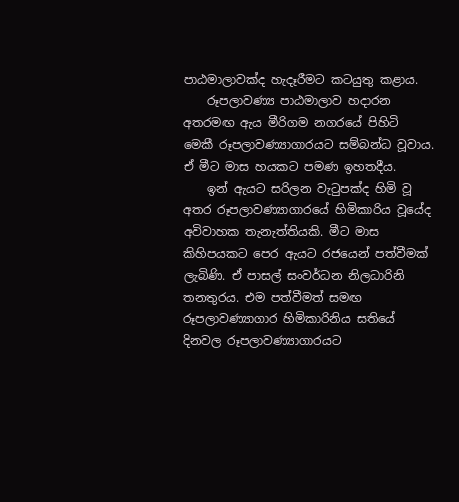පාඨමාලාවක්ද හැදෑරීමට කටයුතු කළාය.
    රූපලාවණ්‍ය පාඨමාලාව හදාරන අතරමඟ ඇය මීරිගම නගරයේ පිහිටි මෙකී රූපලාවණ්‍යාගාරයට සම්බන්ධ වූවාය. ඒ මීට මාස හයකට පමණ ඉහතදීය.
    ඉන් ඇයට සරිලන වැටුපක්ද හිමි වූ අතර රූපලාවණ්‍යාගාරයේ හිමිකාරිය වූයේද අවිවාහක තැනැත්තියකි. මීට මාස කිහිපයකට පෙර ඇයට රජයෙන් පත්වීමක් ලැබිණි. ඒ පාසල් සංවර්ධන නිලධාරිනි තනතුරය. එම පත්වීමත් සමඟ රූපලාවණ්‍යාගාර හිමිකාරිනිය සතියේ දිනවල රූපලාවණ්‍යාගාරයට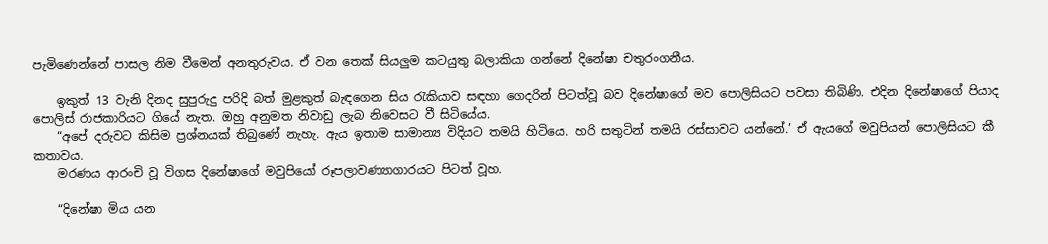පැමිණෙන්නේ පාසල නිම වීමෙන් අනතුරුවය. ඒ වන තෙක් සියලුම කටයුතු බලාකියා ගන්නේ දිනේෂා චතුරංගනීය.

    ඉකුත් 13 වැනි දිනද සුපුරුදු පරිදි බත් මුළකුත් බැඳගෙන සිය රැකියාව සඳහා ගෙදරින් පිටත්වූ බව දිනේෂාගේ මව පොලිසියට පවසා තිබිණි. එදින දිනේෂාගේ පියාද පොලිස් රාජකාරියට ගියේ නැත. ඔහු අනුමත නිවාඩු ලැබ නිවෙසට වී සිටියේය.
    “අපේ දරුවට කිසිම ප්‍රශ්නයක් තිබුණේ නැහැ. ඇය ඉතාම සාමාන්‍ය විදියට තමයි හිටියෙ. හරි සතුටින් තමයි රස්සාවට යන්නේ.’ ඒ ඇයගේ මවුපියන් පොලිසියට කී කතාවය.
    මරණය ආරංචි වූ විගස දිනේෂාගේ මවුපියෝ රූපලාවණ්‍යාගාරයට පිටත් වූහ.

    “දිනේෂා මිය යන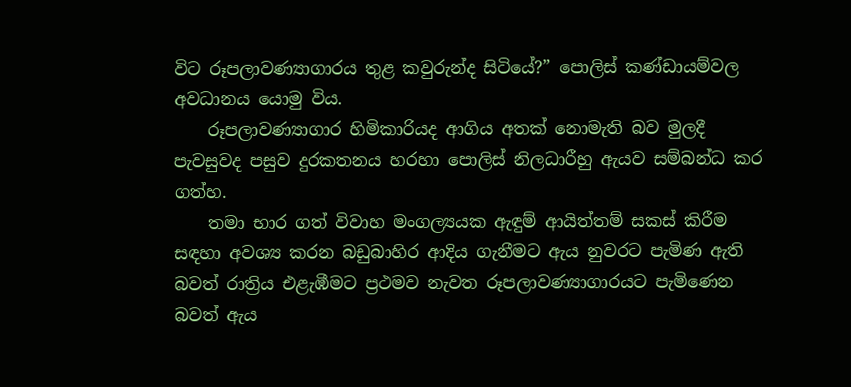විට රූපලාවණ්‍යාගාරය තුළ කවුරුන්ද සිටියේ?” පොලිස් කණ්ඩායම්වල අවධානය යොමු විය.
    රූපලාවණ්‍යාගාර හිමිකාරියද ආගිය අතක් නොමැති බව මුලදී පැවසුවද පසුව දුරකතනය හරහා පොලිස් නිලධාරීහු ඇයව සම්බන්ධ කර ගත්හ.
    තමා භාර ගත් විවාහ මංගල්‍යයක ඇඳුම් ආයිත්තම් සකස් කිරීම සඳහා අවශ්‍ය කරන බඩුබාහිර ආදිය ගැනීමට ඇය නුවරට පැමිණ ඇති බවත් රාත්‍රිය එළැඹීමට ප්‍රථමව නැවත රූපලාවණ්‍යාගාරයට පැමිණෙන බවත් ඇය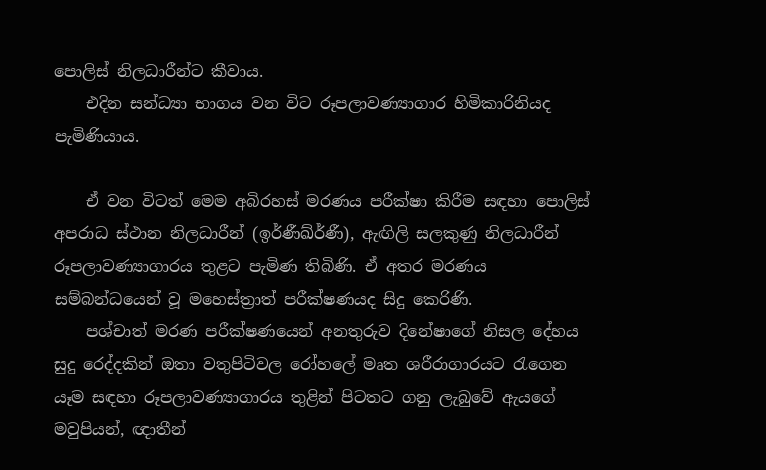පොලිස් නිලධාරීන්ට කීවාය.
    එදින සන්ධ්‍යා භාගය වන විට රූපලාවණ්‍යාගාර හිමිකාරිනියද පැමිණියාය.

    ඒ වන විටත් මෙම අබිරහස් මරණය පරීක්ෂා කිරීම සඳහා පොලිස් අපරාධ ස්ථාන නිලධාරීන් (ඉර්ණීඛ්ර්ණී), ඇඟිලි සලකුණු නිලධාරීන් රූපලාවණ්‍යාගාරය තුළට පැමිණ තිබිණි. ඒ අතර මරණය සම්බන්ධයෙන් වූ මහෙස්ත්‍රාත් පරීක්ෂණයද සිදු කෙරිණි.
    පශ්චාත් මරණ පරීක්ෂණයෙන් අනතුරුව දිනේෂාගේ නිසල දේහය සුදු රෙද්දකින් ඔතා වතුපිටිවල රෝහලේ මෘත ශරීරාගාරයට රැගෙන යෑම සඳහා රූපලාවණ්‍යාගාරය තුළින් පිටතට ගනු ලැබුවේ ඇයගේ මවුපියන්, ඥාතීන්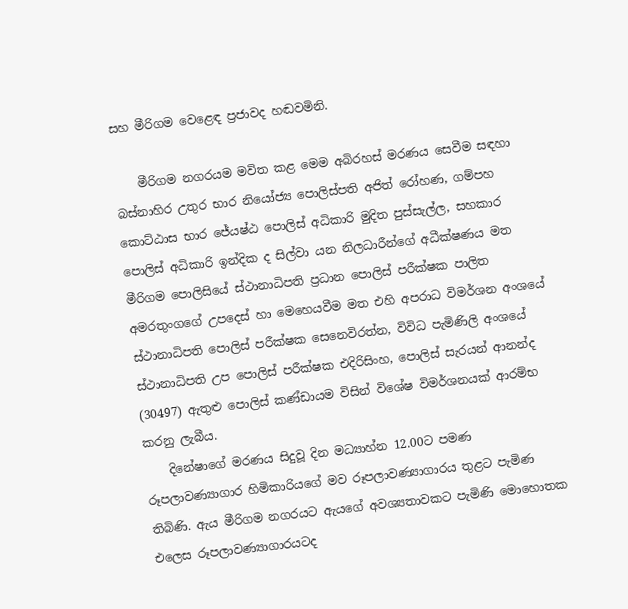සහ මීරිගම වෙළෙඳ ප්‍රජාවද හඬවමිනි.

    මීරිගම නගරයම මවිත කළ මෙම අබිරහස් මරණය සෙවීම සඳහා බස්නාහිර උතුර භාර නියෝජ්‍ය පොලිස්පති අජිත් රෝහණ, ගම්පහ කොට්ඨාස භාර ජේ‍යෂ්ඨ පොලිස් අධිකාරි මුදිත පුස්සැල්ල, සහකාර පොලිස් අධිකාරි ඉන්දික ද සිල්වා යන නිලධාරීන්ගේ අධීක්ෂණය මත මීරිගම පොලිසියේ ස්ථානාධිපති ප්‍රධාන පොලිස් පරීක්ෂක පාලිත අමරතුංගගේ උපදෙස් හා මෙහෙයවීම මත එහි අපරාධ විමර්ශන අංශයේ ස්ථානාධිපති පොලිස් පරීක්ෂක සෙනෙවිරත්න, විවිධ පැමිණිලි අංශයේ ස්ථානාධිපති උප පොලිස් පරීක්ෂක එදිරිසිංහ, පොලිස් සැරයන් ආනන්ද (30497) ඇතුළු පොලිස් කණ්ඩායම විසින් විශේෂ විමර්ශනයක් ආරම්භ කරනු ලැබීය.
    දිනේෂාගේ මරණය සිදුවූ දින මධ්‍යාහ්න 12.00ට පමණ රූපලාවණ්‍යාගාර හිමිකාරියගේ මව රූපලාවණ්‍යාගාරය තුළට පැමිණ තිබිණි. ඇය මීරිගම නගරයට ඇයගේ අවශ්‍යතාවකට පැමිණි මොහොතක එලෙස රූපලාවණ්‍යාගාරයටද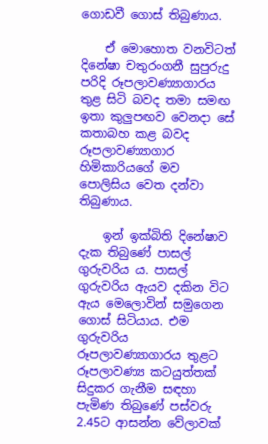ගොඩවී ගොස් තිබුණාය.

    ඒ මොහොත වනවිටත් දිනේෂා චතුරංගනී සුපුරුදු පරිදි රූපලාවණ්‍යාගාරය තුළ සිටි බවද තමා සමඟ ඉතා කුලුපඟව වෙනදා සේ කතාබහ කළ බවද රූපලාවණ්‍යාගාර හිමිකාරියගේ මව පොලිසිය වෙත දන්වා තිබුණාය.

    ඉන් ඉක්බිති දිනේෂාව දැක තිබුණේ පාසල් ගුරුවරිය ය. පාසල් ගුරුවරිය ඇයව දකින විට ඇය මෙලොවින් සමුගෙන ගොස් සිටියාය. එම ගුරුවරිය රූපලාවණ්‍යාගාරය තුළට රූපලාවණ්‍ය කටයුත්තක් සිදුකර ගැනීම සඳහා පැමිණ තිබුණේ පස්වරු 2.45ට ආසන්න වේලාවක්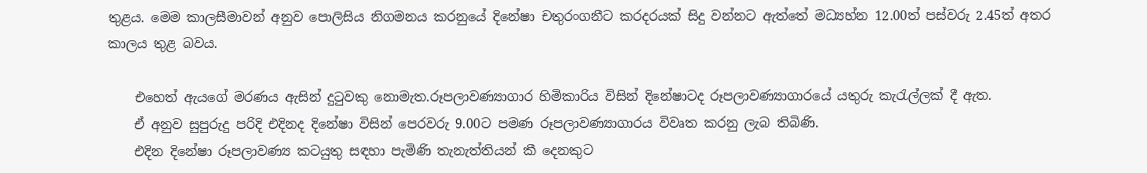තුළය. මෙම කාලසීමාවන් අනුව පොලිසිය නිගමනය කරනුයේ දිනේෂා චතුරංගනීට කරදරයක් සිදු වන්නට ඇත්තේ මධ්‍යහ්න 12.00ත් පස්වරු 2.45ත් අතර කාලය තුළ බවය.

    එහෙත් ඇයගේ මරණය ඇසින් දුටුවකු නොමැත.රූපලාවණ්‍යාගාර හිමිකාරිය විසින් දිනේෂාටද රූපලාවණ්‍යාගාරයේ යතුරු කැරැල්ලක් දී ඇත.
    ඒ අනුව සුපුරුදු පරිදි එදිනද දිනේෂා විසින් පෙරවරු 9.00ට පමණ රූපලාවණ්‍යාගාරය විවෘත කරනු ලැබ තිබිණි.
    එදින දිනේෂා රූපලාවණ්‍ය කටයුතු සඳහා පැමිණි තැනැත්තියන් කී දෙනකුට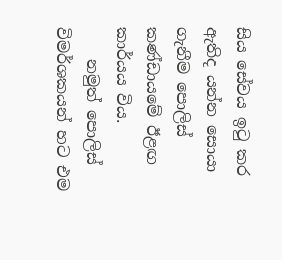සිය සේවය ඉටු කර ඇතිද යන්න සොයා ගැනීම පොලිස් කණ්ඩායමේ ඊළඟ කාර්යය විය.
    නමුත් පොලිස් විමර්ශකයන් හට එම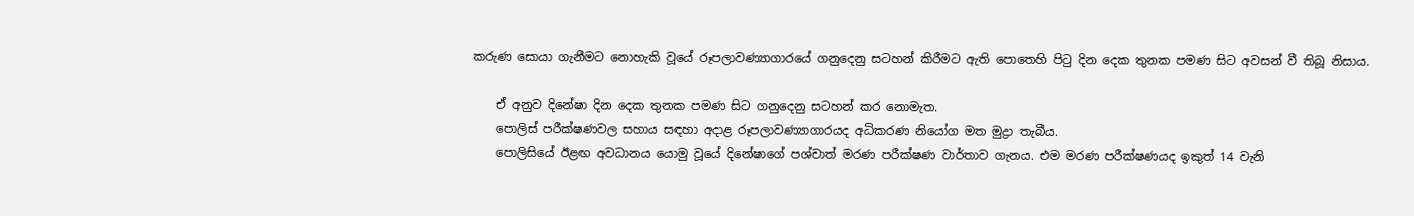කරුණ සොයා ගැනීමට නොහැකි වූයේ රූපලාවණ්‍යාගාරයේ ගනුදෙනු සටහන් කිරීමට ඇති පොතෙහි පිටු දින දෙක තුනක පමණ සිට අවසන් වී තිබූ නිසාය.

    ඒ අනුව දිනේෂා දින දෙක තුනක පමණ සිට ගනුදෙනු සටහන් කර නොමැත.
    පොලිස් පරීක්ෂණවල සහාය සඳහා අදාළ රූපලාවණ්‍යාගාරයද අධිකරණ නියෝග මත මුද්‍රා තැබීය.
    පොලිසියේ ඊළඟ අවධානය යොමු වූයේ දිනේෂාගේ පශ්චාත් මරණ පරීක්ෂණ වාර්තාව ගැනය. එම මරණ පරීක්ෂණයද ඉකුත් 14 වැනි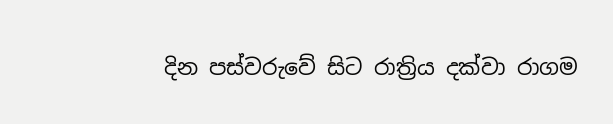දින පස්වරුවේ සිට රාත්‍රිය දක්වා රාගම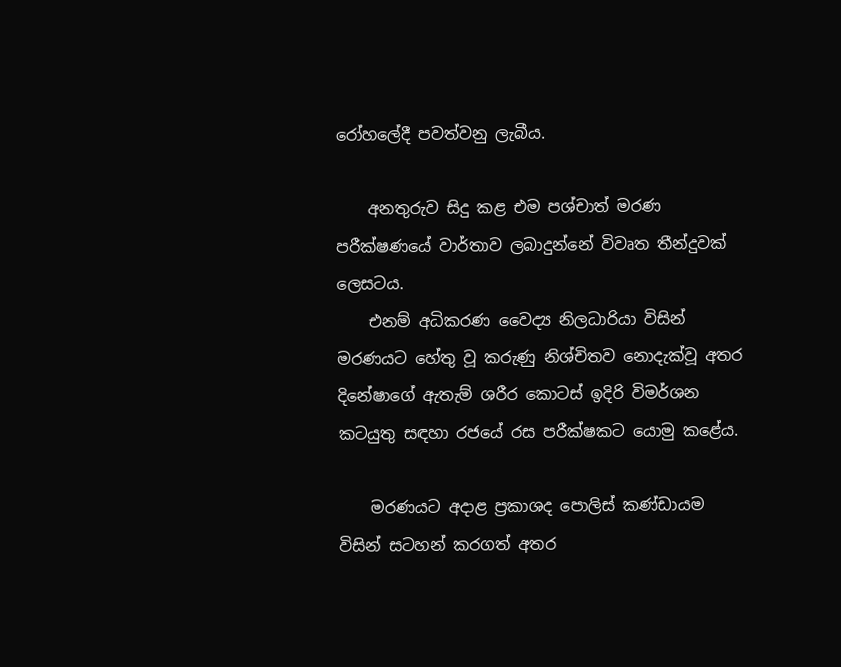රෝහලේදී පවත්වනු ලැබීය.

    අනතුරුව සිදු කළ එම පශ්චාත් මරණ පරීක්ෂණයේ වාර්තාව ලබාදුන්නේ විවෘත තීන්දුවක් ලෙසටය.
    එනම් අධිකරණ වෛද්‍ය නිලධාරියා විසින් මරණයට හේතු වූ කරුණු නිශ්චිතව නොදැක්වූ අතර දිනේෂාගේ ඇතැම් ශරීර කොටස් ඉදිරි විමර්ශන කටයුතු සඳහා රජයේ රස පරීක්ෂකට යොමු කළේය.

    මරණයට අදාළ ප්‍රකාශද පොලිස් කණ්ඩායම විසින් සටහන් කරගත් අතර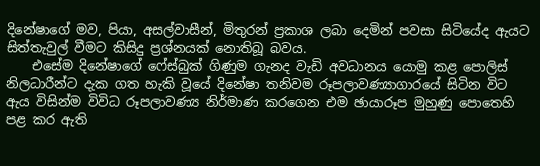දිනේෂාගේ මව, පියා, අසල්වාසීන්, මිතුරන් ප්‍රකාශ ලබා දෙමින් පවසා සිටියේද ඇයට සිත්තැවුල් වීමට කිසිදු ප්‍රශ්නයක් නොතිබූ බවය.
    එසේම දිනේෂාගේ ෆේස්බුක් ගිණුම ගැනද වැඩි අවධානය යොමු කළ පොලිස් නිලධාරීන්ට දැක ගත හැකි වූයේ දිනේෂා තනිවම රූපලාවණ්‍යාගාරයේ සිටින විට ඇය විසින්ම විවිධ රූපලාවණ්‍ය නිර්මාණ කරගෙන එම ඡායාරූප මුහුණු පොතෙහි පළ කර ඇති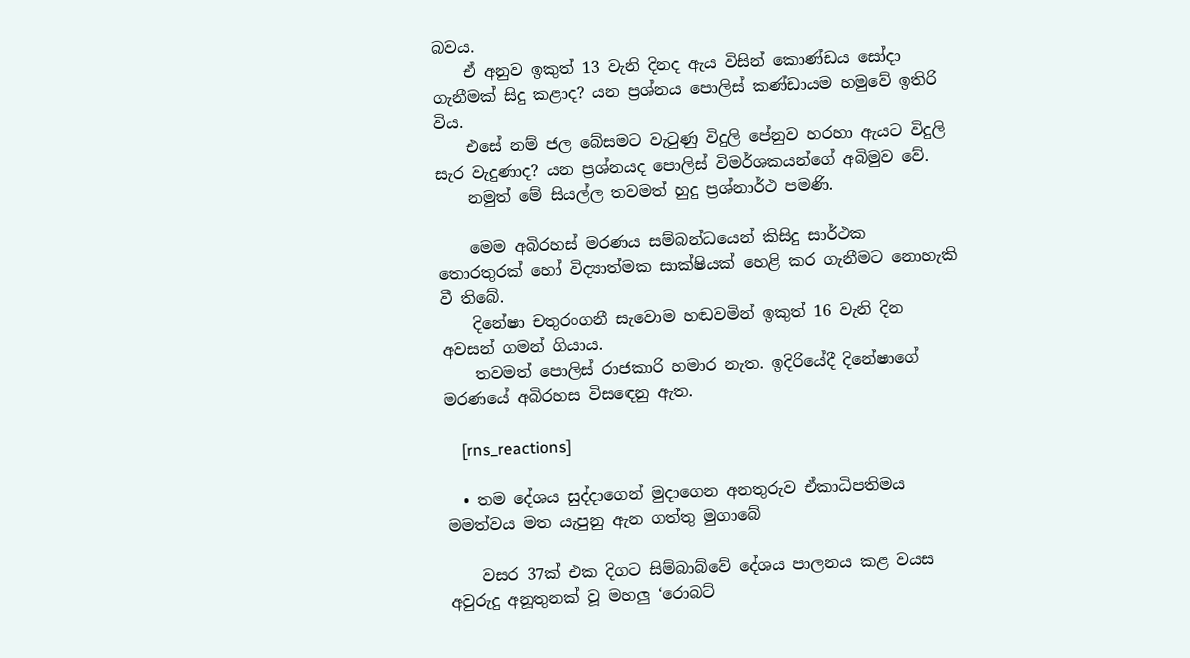බවය.
    ඒ අනුව ඉකුත් 13 වැනි දිනද ඇය විසින් කොණ්ඩය සෝදා ගැනීමක් සිදු කළාද? යන ප්‍රශ්නය පොලිස් කණ්ඩායම හමුවේ ඉතිරි විය.
    එසේ නම් ජල බේසමට වැටුණු විදුලි පේනුව හරහා ඇයට විදුලි සැර වැදුණාද? යන ප්‍රශ්නයද පොලිස් විමර්ශකයන්ගේ අබිමුව වේ.
    නමුත් මේ සියල්ල තවමත් හුදු ප්‍රශ්නාර්ථ පමණි.

    මෙම අබිරහස් මරණය සම්බන්ධයෙන් කිසිදු සාර්ථක තොරතුරක් හෝ විද්‍යාත්මක සාක්ෂියක් හෙළි කර ගැනීමට නොහැකි වී තිබේ.
    දිනේෂා චතුරංගනී සැවොම හඬවමින් ඉකුත් 16 වැනි දින අවසන් ගමන් ගියාය.
    තවමත් පොලිස් රාජකාරි හමාර නැත. ඉදිරියේදී දිනේෂාගේ මරණයේ අබිරහස විසඳෙනු ඇත.

    [rns_reactions]

  • තම දේශය සුද්දාගෙන් මුදාගෙන අනතුරුව ඒකාධිපතිමය මමත්වය මත යැපුනු ඇන ගත්තු මුගාබේ

    වසර 37ක් එක දිගට සිම්බාබ්වේ දේශය පාලනය කළ වයස අවුරුදු අනූතුනක් වූ මහලු ‘රොබට්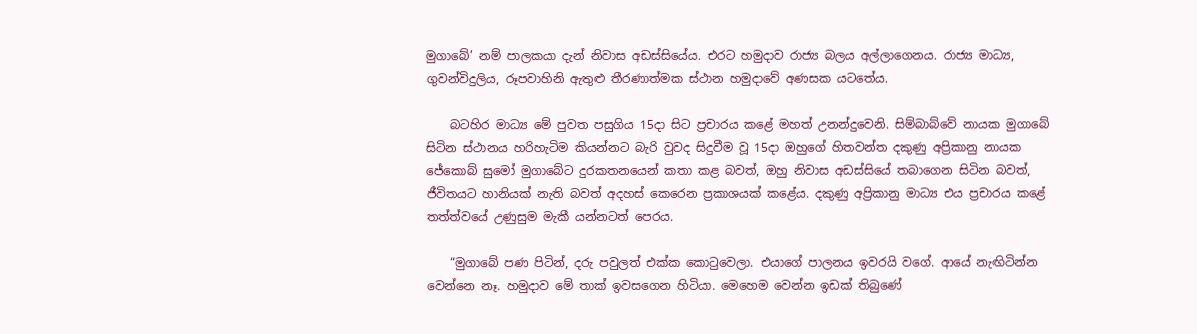මුගාබේ’ නම් පාලකයා දැන් නිවාස අඩස්සියේය. එරට හමුදාව රාජ්‍ය බලය අල්ලාගෙනය. රාජ්‍ය මාධ්‍ය, ගුවන්විදුලිය, රූපවාහිනි ඇතුළු තීරණාත්මක ස්ථාන හමුදාවේ අණසක යටතේය.

    බටහිර මාධ්‍ය මේ පුවත පසුගිය 15දා සිට ප්‍රචාරය කළේ මහත් උනන්දුවෙනි. සිම්බාබ්වේ නායක මුගාබේ සිටින ස්ථානය හරිහැටිම කියන්නට බැරි වුවද සිදුවීම වූ 15දා ඔහුගේ හිතවන්ත දකුණු අප්‍රිකානු නායක ජේකොබ් සුමෝ මුගාබේට දුරකතනයෙන් කතා කළ බවත්, ඔහු නිවාස අඩස්සියේ තබාගෙන සිටින බවත්, ජීවිතයට හානියක් නැති බවත් අදහස් කෙරෙන ප්‍රකාශයක් කළේය. දකුණු අප්‍රිකානු මාධ්‍ය එය ප්‍රචාරය කළේ තත්ත්වයේ උණුසුම මැකී යන්නටත් පෙරය.

    “මුගාබේ පණ පිටින්, දරු පවුලත් එක්ක කොටුවෙලා. එයාගේ පාලනය ඉවරයි වගේ. ආයේ නැඟිටින්න වෙන්නෙ නෑ. හමුදාව මේ තාක් ඉවසගෙන හිටියා. මෙහෙම වෙන්න ඉඩක් තිබුණේ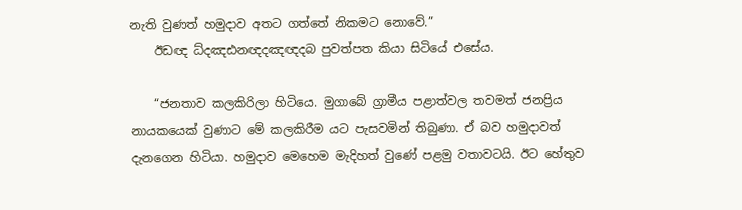නැති වුණත් හමුදාව අතට ගත්තේ නිකමට නොවේ.”
    ඊඩඥ ධ්දඤඪනඥදඤඥදබ පුවත්පත කියා සිටියේ එසේය.

    “ජනතාව කලකිරිලා හිටියෙ. මුගාබේ ග්‍රාමීය පළාත්වල තවමත් ජනප්‍රිය නායකයෙක් වුණාට මේ කලකිරීම යට පැසවමින් තිබුණා. ඒ බව හමුදාවත් දැනගෙන හිටියා. හමුදාව මෙහෙම මැදිහත් වුණේ පළමු වතාවටයි. ඊට හේතුව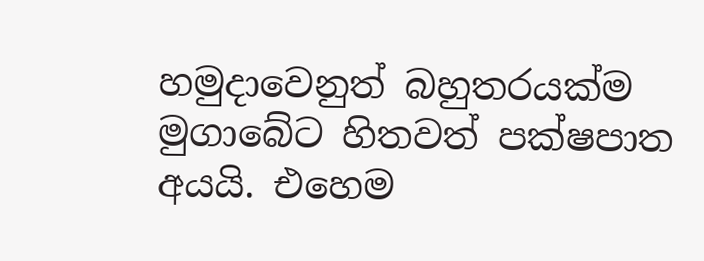හමුදාවෙනුත් බහුතරයක්ම මුගාබේට හිතවත් පක්ෂපාත අයයි. එහෙම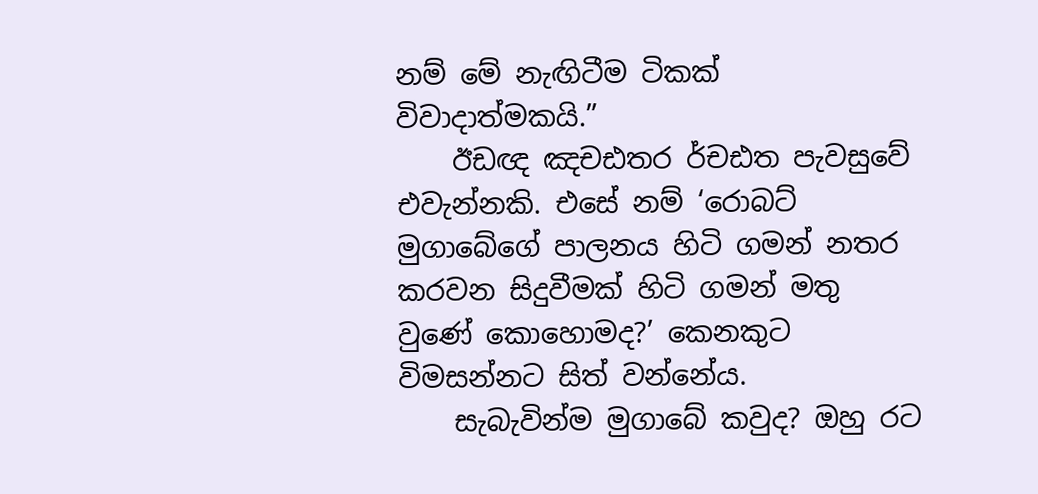නම් මේ නැඟිටීම ටිකක් විවාදාත්මකයි.”
    ඊඩඥ ඤචඪතර ර්චඪත පැවසුවේ එවැන්නකි. එසේ නම් ‘රොබට් මුගාබේගේ පාලනය හිටි ගමන් නතර කරවන සිදුවීමක් හිටි ගමන් මතු වුණේ කොහොමද?’ කෙනකුට විමසන්නට සිත් වන්නේය.
    සැබැවින්ම මුගාබේ කවුද? ඔහු රට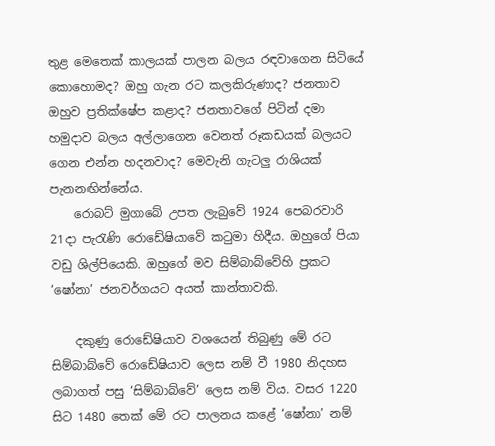තුළ මෙතෙක් කාලයක් පාලන බලය රඳවාගෙන සිටියේ කොහොමද? ඔහු ගැන රට කලකිරුණාද? ජනතාව ඔහුව ප්‍රතික්ෂේප කළාද? ජනතාවගේ පිටින් දමා හමුදාව බලය අල්ලාගෙන වෙනත් රූකඩයක් බලයට ගෙන එන්න හදනවාද? මෙවැනි ගැටලු රාශියක් පැනනඟින්නේය.
    රොබට් මුගාබේ උපත ලැබුවේ 1924 පෙබරවාරි 21දා පැරැණි රොඩේෂියාවේ කටුමා හිදීය. ඔහුගේ පියා වඩු ශිල්පියෙකි. ඔහුගේ මව සිම්බාබ්වේහි ප්‍රකට ‘ෂෝනා’ ජනවර්ගයට අයත් කාන්තාවකි.

    දකුණු රොඩේෂියාව වශයෙන් තිබුණු මේ රට සිම්බාබ්වේ රොඩේෂියාව ලෙස නම් වී 1980 නිදහස ලබාගත් පසු ‘සිම්බාබ්වේ’ ලෙස නම් විය. වසර 1220 සිට 1480 තෙක් මේ රට පාලනය කළේ ‘ෂෝනා’ නම්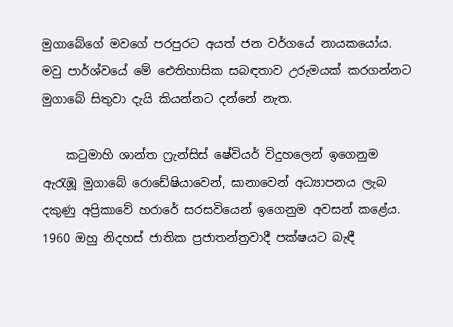මුගාබේගේ මවගේ පරපුරට අයත් ජන වර්ගයේ නායකයෝය. මවු පාර්ශ්වයේ මේ ඓතිහාසික සබඳතාව උරුමයක් කරගන්නට මුගාබේ සිතුවා දැයි කියන්නට දන්නේ නැත.

    කටුමාහි ශාන්ත ෆ්‍රැන්සිස් ෂේවියර් විදුහලෙන් ඉගෙනුම ඇරැඹූ මුගාබේ රොඩේෂියාවෙන්, ඝානාවෙන් අධ්‍යාපනය ලැබ දකුණු අප්‍රිකාවේ හරාරේ සරසවියෙන් ඉගෙනුම අවසන් කළේය. 1960 ඔහු නිදහස් ජාතික ප්‍රජාතන්ත්‍රවාදී පක්ෂයට බැඳී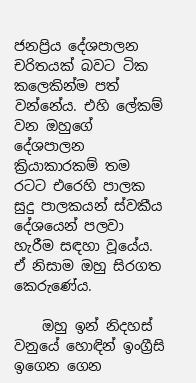ජනප්‍රිය දේශපාලන චරිතයක් බවට ටික කලෙකින්ම පත් වන්නේය. එහි ලේකම් වන ඔහුගේ දේශපාලන ක්‍රියාකාරකම් තම රටට එරෙහි පාලක සුදු පාලකයන් ස්වකීය දේශයෙන් පලවා හැරීම සඳහා වූයේය. ඒ නිසාම ඔහු සිරගත කෙරුණේය.

    ඔහු ඉන් නිදහස් වනුයේ හොඳින් ඉංග්‍රීසි ඉගෙන ගෙන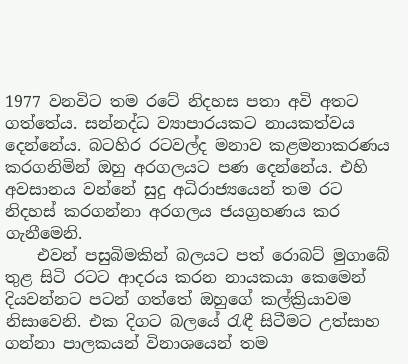1977 වනවිට තම රටේ නිදහස පතා අවි අතට ගත්තේය. සන්නද්ධ ව්‍යාපාරයකට නායකත්වය දෙන්නේය. බටහිර රටවල්ද මනාව කළමනාකරණය කරගනිමින් ඔහු අරගලයට පණ දෙන්නේය. එහි අවසානය වන්නේ සුදු අධිරාජ්‍යයෙන් තම රට නිදහස් කරගන්නා අරගලය ජයග්‍රහණය කර ගැනීමෙනි.
    එවන් පසුබිමකින් බලයට පත් රොබට් මුගාබේ තුළ සිටි රටට ආදරය කරන නායකයා කෙමෙන් දියවන්නට පටන් ගත්තේ ඔහුගේ කල්ක්‍රියාවම නිසාවෙනි. එක දිගට බලයේ රැඳී සිටීමට උත්සාහ ගන්නා පාලකයන් විනාශයෙන් තම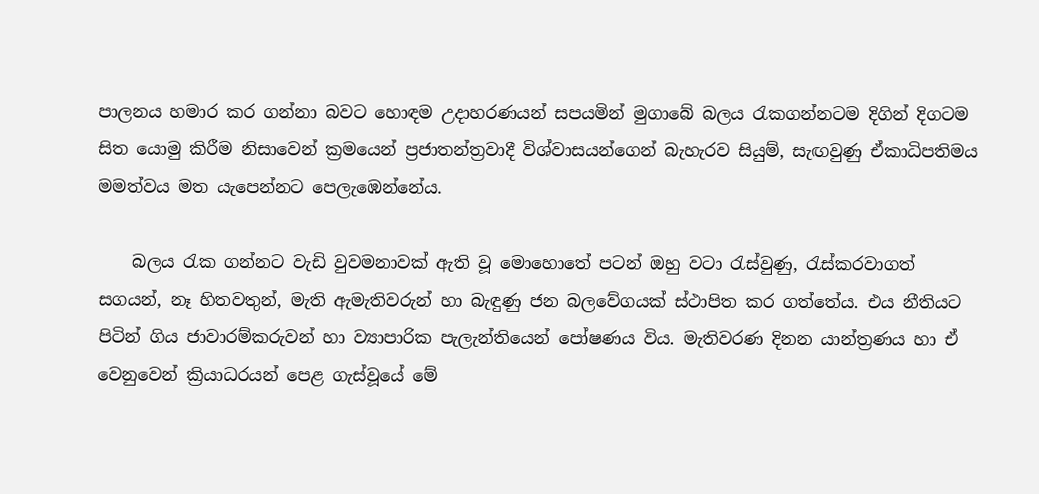පාලනය හමාර කර ගන්නා බවට හොඳම උදාහරණයන් සපයමින් මුගාබේ බලය රැකගන්නටම දිගින් දිගටම සිත යොමු කිරීම නිසාවෙන් ක්‍රමයෙන් ප්‍රජාතන්ත්‍රවාදී විශ්වාසයන්ගෙන් බැහැරව සියුම්, සැඟවුණු ඒකාධිපතිමය මමත්වය මත යැපෙන්නට පෙලැඹෙන්නේය.

    බලය රැක ගන්නට වැඩි වුවමනාවක් ඇති වූ මොහොතේ පටන් ඔහු වටා රැස්වුණු, රැස්කරවාගත් සගයන්, නෑ හිතවතුන්, මැති ඇමැතිවරුන් හා බැඳුණු ජන බලවේගයක් ස්ථාපිත කර ගත්තේය. එය නීතියට පිටින් ගිය ජාවාරම්කරුවන් හා ව්‍යාපාරික පැලැන්තියෙන් පෝෂණය විය. මැතිවරණ දිනන යාන්ත්‍රණය හා ඒ වෙනුවෙන් ක්‍රියාධරයන් පෙළ ගැස්වූයේ මේ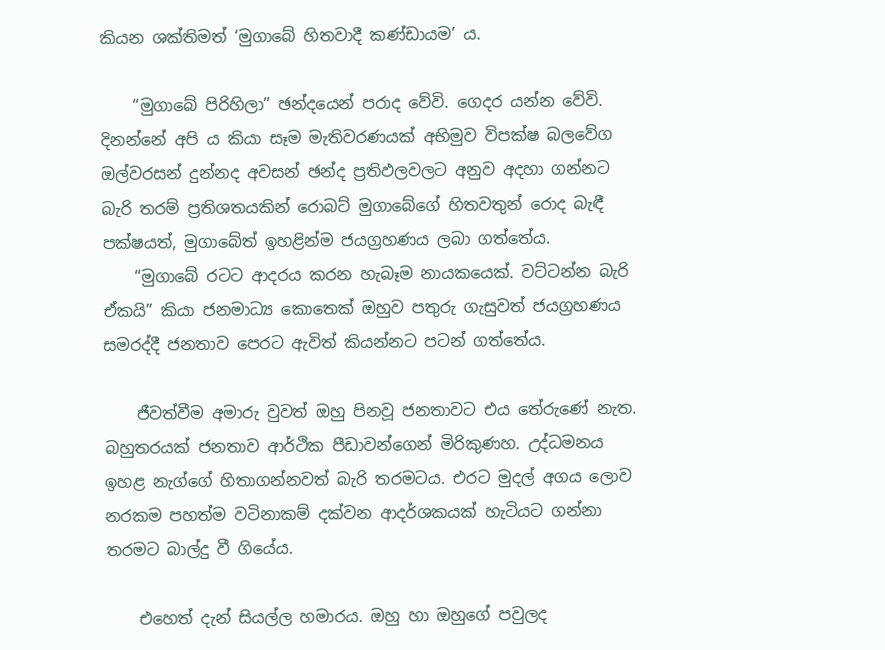කියන ශක්තිමත් ‘මුගාබේ හිතවාදී කණ්ඩායම’ ය.

    “මුගාබේ පිරිහිලා” ඡන්දයෙන් පරාද වේවි. ගෙදර යන්න වේවි. දිනන්නේ අපි ය කියා සෑම මැතිවරණයක් අභිමුව විපක්ෂ බලවේග ඔල්වරසන් දුන්නද අවසන් ඡන්ද ප්‍රතිඵලවලට අනුව අදහා ගන්නට බැරි තරම් ප්‍රතිශතයකින් රොබට් මුගාබේගේ හිතවතුන් රොද බැඳී පක්ෂයත්, මුගාබේත් ඉහළින්ම ජයග්‍රහණය ලබා ගත්තේය.
    “මුගාබේ රටට ආදරය කරන හැබෑම නායකයෙක්. වට්ටන්න බැරි ඒකයි” කියා ජනමාධ්‍ය කොතෙක් ඔහුව පතුරු ගැසුවත් ජයග්‍රහණය සමරද්දී ජනතාව පෙරට ඇවිත් කියන්නට පටන් ගත්තේය.

    ජීවත්වීම අමාරු වුවත් ඔහු පිනවූ ජනතාවට එය තේරුණේ නැත. බහුතරයක් ජනතාව ආර්ථික පීඩාවන්ගෙන් මිරිකුණහ. උද්ධමනය ඉහළ නැග්ගේ හිතාගන්නවත් බැරි තරමටය. එරට මුදල් අගය ලොව නරකම පහත්ම වටිනාකම් දක්වන ආදර්ශකයක් හැටියට ගන්නා තරමට බාල්දු වී ගියේය.

    එහෙත් දැන් සියල්ල හමාරය. ඔහු හා ඔහුගේ පවුලද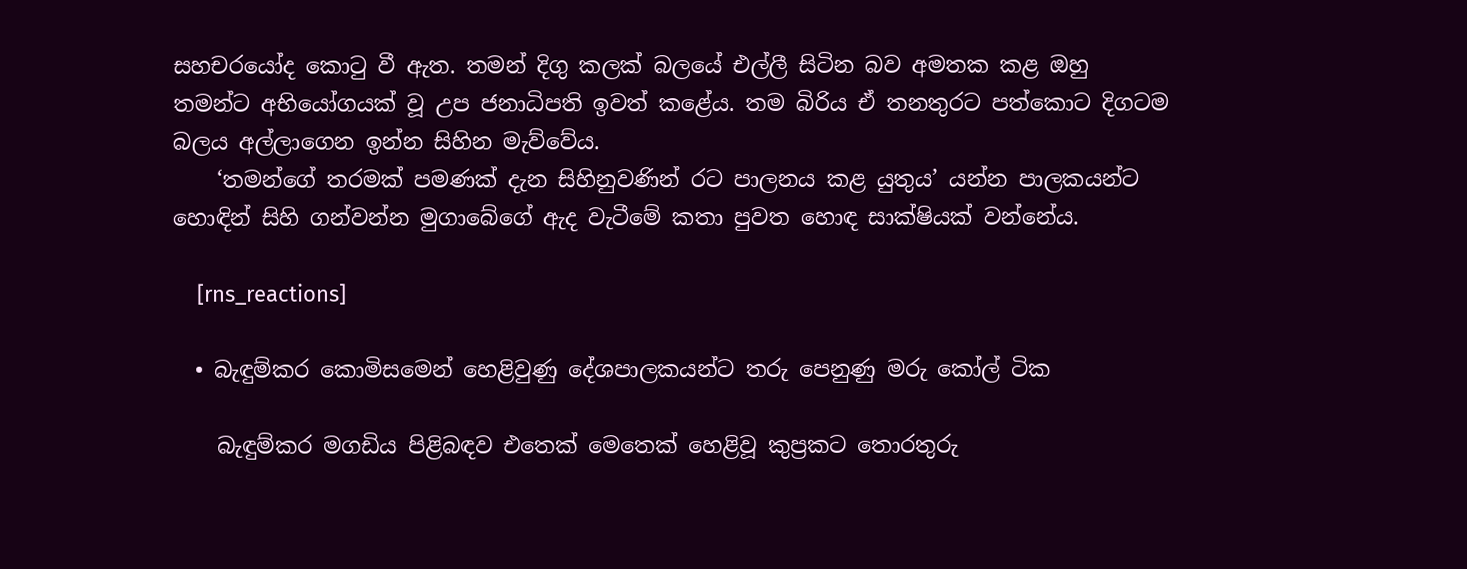සහචරයෝද කොටු වී ඇත. තමන් දිගු කලක් බලයේ එල්ලී සිටින බව අමතක කළ ඔහු තමන්ට අභියෝගයක් වූ උප ජනාධිපති ඉවත් කළේය. තම බිරිය ඒ තනතුරට පත්කොට දිගටම බලය අල්ලාගෙන ඉන්න සිහින මැව්වේය.
    ‘තමන්ගේ තරමක් පමණක් දැන සිහිනුවණින් රට පාලනය කළ යුතුය’ යන්න පාලකයන්ට හොඳින් සිහි ගන්වන්න මුගාබේගේ ඇද වැටීමේ කතා පුවත හොඳ සාක්ෂියක් වන්නේය.

    [rns_reactions]

  • බැඳුම්කර කොමිසමෙන් හෙළිවුණු දේශපාලකයන්ට තරු පෙනුණු මරු කෝල් ටික

    බැඳුම්කර මගඩිය පිළිබඳව එතෙක් මෙතෙක් හෙළිවූ කුප්‍රකට තොරතුරු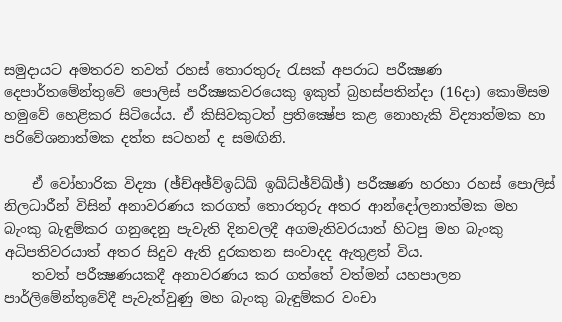සමුදායට අමතරව තවත් රහස් තොරතුරු රැසක් අපරාධ පරීක්‍ෂණ දෙපාර්තමේන්තුවේ පොලිස් පරීක්‍ෂකවරයෙකු ඉකුත් බ්‍රහස්පතින්දා (16දා) කොමිසම හමුවේ හෙළිකර සිටියේය. ඒ කිසිවකුටත් ප්‍රතික්‍ෂේප කළ නොහැකි විද්‍යාත්මක හා පරිවේශනාත්මක දත්ත සටහන් ද සමඟිනි.

    ඒ වෝහාරික විද්‍යා (ඡ්ච්අඡ්ව්ඉධ්ඛ් ඉඛ්ධ්ඡ්ව්ඛ්ඡ්) පරීක්‍ෂණ හරහා රහස් පොලිස් නිලධාරීන් විසින් අනාවරණය කරගත් තොරතුරු අතර ආන්දෝලනාත්මක මහ බැංකු බැඳුම්කර ගනුදෙනු පැවැති දිනවලදී අගමැතිවරයාත් හිටපු මහ බැංකු අධිපතිවරයාත් අතර සිදුව ඇති දුරකතන සංවාදද ඇතුළත් විය.
    තවත් පරීක්‍ෂණයකදී අනාවරණය කර ගත්තේ වත්මන් යහපාලන පාර්ලිමේන්තුවේදී පැවැත්වුණු මහ බැංකු බැඳුම්කර වංචා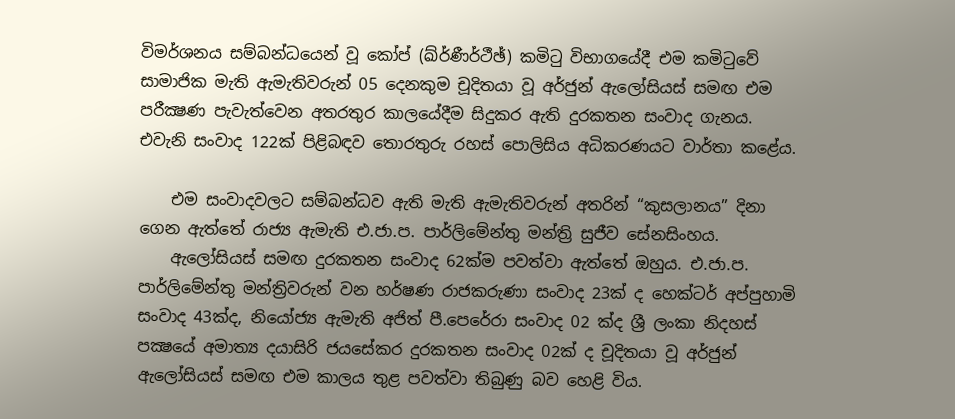විමර්ශනය සම්බන්ධයෙන් වූ කෝප් (ඛ්ර්ණීර්ථීඡ්) කමිටු විභාගයේදී එම කමිටුවේ සාමාජික මැති ඇමැතිවරුන් 05 දෙනකුම චූදිතයා වූ අර්ජුන් ඇලෝසියස් සමඟ එම පරීක්‍ෂණ පැවැත්වෙන අතරතුර කාලයේදීම සිදුකර ඇති දුරකතන සංවාද ගැනය. එවැනි සංවාද 122ක් පිළිබඳව තොරතුරු රහස් පොලිසිය අධිකරණයට වාර්තා කළේය.

    එම සංවාදවලට සම්බන්ධව ඇති මැති ඇමැතිවරුන් අතරින් “කුසලානය” දිනා ගෙන ඇත්තේ රාජ්‍ය ඇමැති එ.ජා.ප. පාර්ලිමේන්තු මන්ත්‍රි සුජීව සේනසිංහය.
    ඇලෝසියස් සමඟ දුරකතන සංවාද 62ක්ම පවත්වා ඇත්තේ ඔහුය. එ.ජා.ප. පාර්ලිමේන්තු මන්ත්‍රිවරුන් වන හර්ෂණ රාජකරුණා සංවාද 23ක් ද හෙක්ටර් අප්පුහාමි සංවාද 43ක්ද, නියෝජ්‍ය ඇමැති අජිත් පී.පෙරේරා සංවාද 02 ක්ද ශ්‍රී ලංකා නිදහස් පක්‍ෂයේ අමාත්‍ය දයාසිරි ජයසේකර දුරකතන සංවාද 02ක් ද චූදිතයා වූ අර්ජුන් ඇලෝසියස් සමඟ එම කාලය තුළ පවත්වා තිබුණු බව හෙළි විය.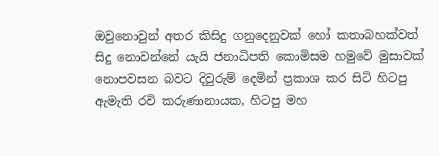ඔවුනොවුන් අතර කිසිදු ගනුදෙනුවක් හෝ කතාබහක්වත් සිදු නොවන්නේ යැයි ජනාධිපති කොමිසම හමුවේ මුසාවක් නොපවසන බවට දිවුරුම් දෙමින් ප්‍රකාශ කර සිටි හිටපු ඇමැති රවි කරුණානායක, හිටපු මහ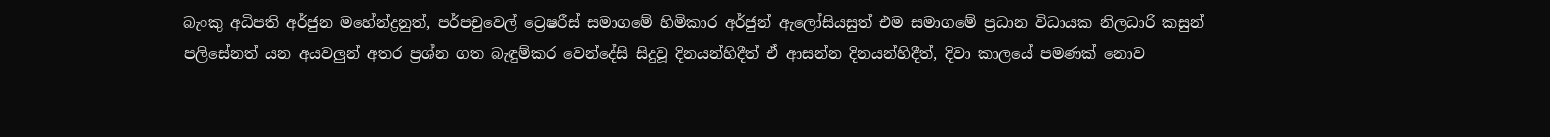බැංකු අධිපති අර්ජුන මහේන්ද්‍රනුත්, පර්පචුවෙල් ට්‍රෙෂරීස් සමාගමේ හිමිකාර අර්ජුන් ඇලෝසියසුත් එම සමාගමේ ප්‍රධාන විධායක නිලධාරි කසුන් පලිසේනත් යන අයවලුන් අතර ප්‍රශ්න ගත බැඳුම්කර වෙන්දේසි සිදුවූ දිනයන්හිදීත් ඒ ආසන්න දිනයන්හිදීත්, දිවා කාලයේ පමණක් නොව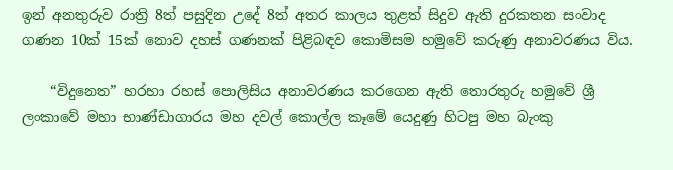ඉන් අනතුරුව රාත්‍රි 8ත් පසුදින උදේ 8ත් අතර කාලය තුළත් සිදුව ඇති දුරකතන සංවාද ගණන 10ක් 15ක් නොව දහස් ගණනක් පිළිබඳව කොමිසම හමුවේ කරුණු අනාවරණය විය.

    “විදුනෙත” හරහා රහස් පොලිසිය අනාවරණය කරගෙන ඇති තොරතුරු හමුවේ ශ්‍රී ලංකාවේ මහා භාණ්ඩාගාරය මහ දවල් කොල්ල කෑමේ යෙදුණු හිටපු මහ බැංකු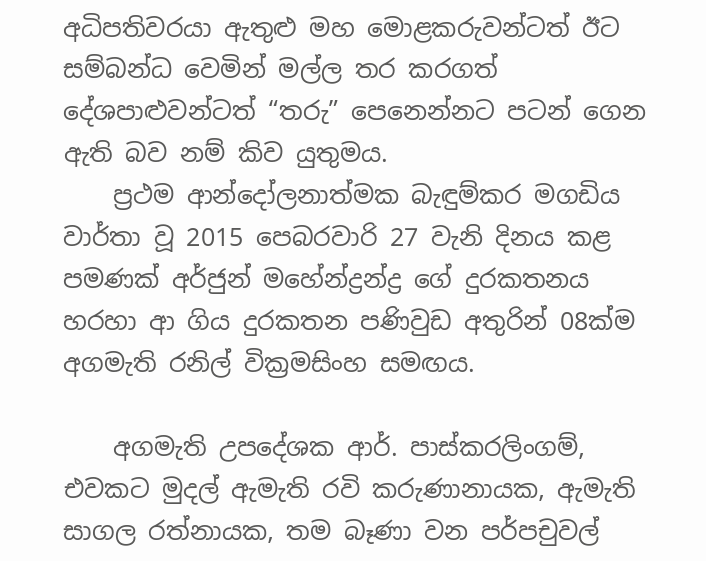අධිපතිවරයා ඇතුළු මහ මොළකරුවන්ටත් ඊට සම්බන්ධ වෙමින් මල්ල තර කරගත් දේශපාළුවන්ටත් “තරු” පෙනෙන්නට පටන් ගෙන ඇති බව නම් කිව යුතුමය.
    ප්‍රථම ආන්දෝලනාත්මක බැඳුම්කර මගඩිය වාර්තා වූ 2015 පෙබරවාරි 27 වැනි දිනය කළ පමණක් අර්ජුන් මහේන්ද්‍රන්ද්‍ර ගේ දුරකතනය හරහා ආ ගිය දුරකතන පණිවුඩ අතුරින් 08ක්ම අගමැති රනිල් වික්‍රමසිංහ සමඟය.

    අගමැති උපදේශක ආර්. පාස්කරලිංගම්, එවකට මුදල් ඇමැති රවි කරුණානායක, ඇමැති සාගල රත්නායක, තම බෑණා වන පර්පචුවල්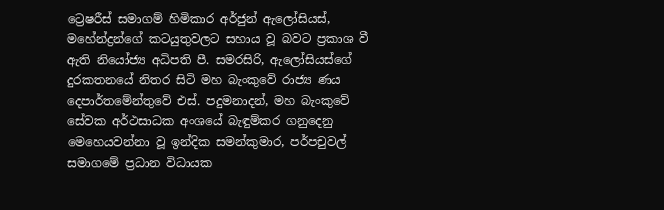ට්‍රෙෂරීස් සමාගම් හිමිකාර අර්ජුන් ඇලෝසියස්, මහේන්ද්‍රන්ගේ කටයුතුවලට සහාය වූ බවට ප්‍රකාශ වී ඇති නියෝජ්‍ය අධිපති පී. සමරසිරි, ඇලෝසියස්ගේ දුරකතනයේ නිතර සිටි මහ බැංකුවේ රාජ්‍ය ණය දෙපාර්තමේන්තුවේ එස්. පදුමනාදන්, මහ බැංකුවේ සේවක අර්ථසාධක අංශයේ බැඳුම්කර ගනුදෙනු මෙහෙයවන්නා වූ ඉන්දික සමන්කුමාර, පර්පචුවල් සමාගමේ ප්‍රධාන විධායක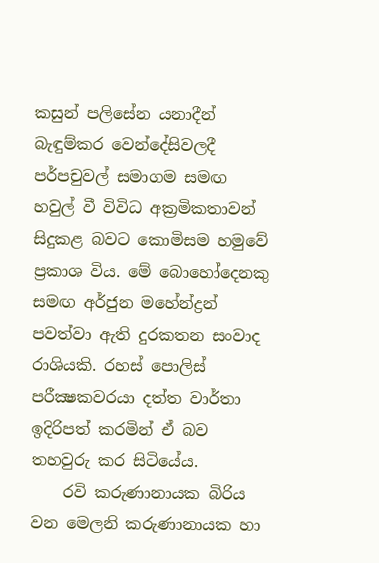කසුන් පලිසේන යනාදීන් බැඳුම්කර වෙන්දේසිවලදී පර්පචුවල් සමාගම සමඟ හවුල් වී විවිධ අක්‍රමිකතාවන් සිදුකළ බවට කොමිසම හමුවේ ප්‍රකාශ විය. මේ බොහෝදෙනකු සමඟ අර්ජුන මහේන්ද්‍රන් පවත්වා ඇති දුරකතන සංවාද රාශියකි. රහස් පොලිස් පරීක්‍ෂකවරයා දත්ත වාර්තා ඉදිරිපත් කරමින් ඒ බව තහවුරු කර සිටියේය.
    රවි කරුණානායක බිරිය වන මෙලනි කරුණානායක හා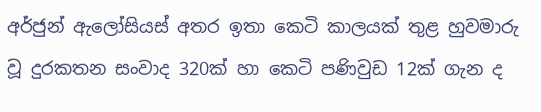අර්ජුන් ඇලෝසියස් අතර ඉතා කෙටි කාලයක් තුළ හුවමාරු වූ දුරකතන සංවාද 320ක් හා කෙටි පණිවුඩ 12ක් ගැන ද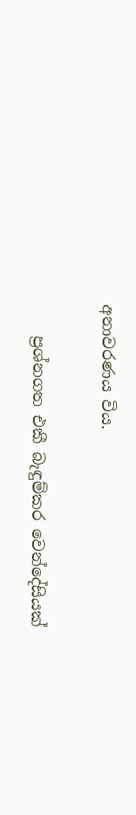අනාවරණය විය.

    ප්‍රශ්නගත එකී බැඳුම්කර වෙන්දේසියක්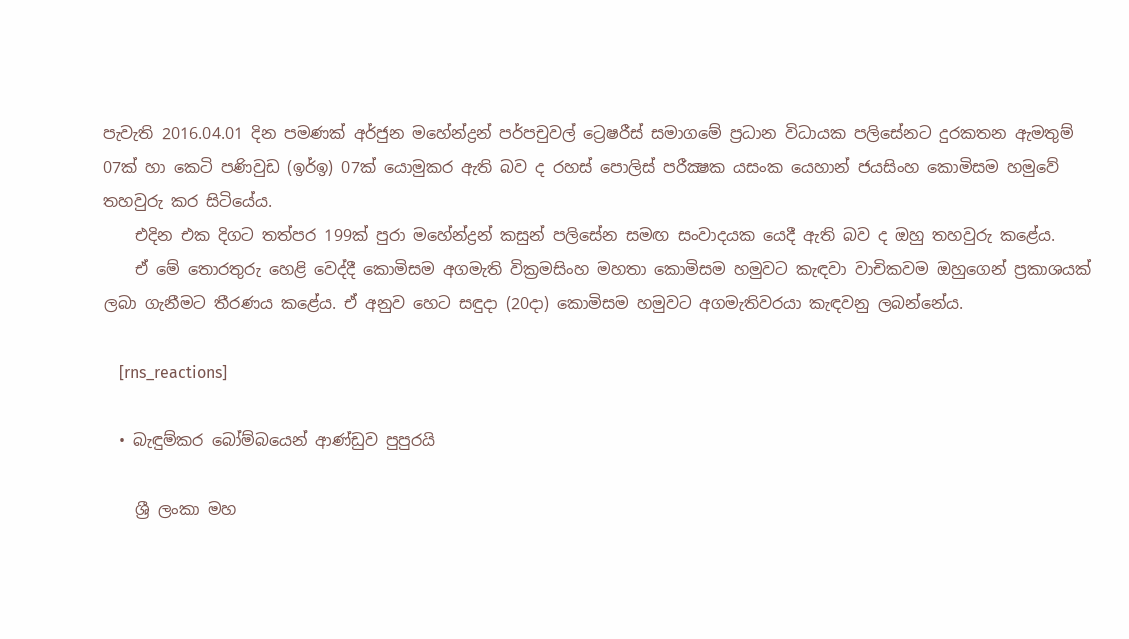පැවැති 2016.04.01 දින පමණක් අර්ජුන මහේන්ද්‍රන් පර්පචුවල් ට්‍රෙෂරීස් සමාගමේ ප්‍රධාන විධායක පලිසේනට දුරකතන ඇමතුම් 07ක් හා කෙටි පණිවුඩ (ඉර්ඉ) 07ක් යොමුකර ඇති බව ද රහස් පොලිස් පරීක්‍ෂක යසංක යෙහාන් ජයසිංහ කොමිසම හමුවේ තහවුරු කර සිටියේය.
    එදින එක දිගට තත්පර 199ක් පුරා මහේන්ද්‍රන් කසුන් පලිසේන සමඟ සංවාදයක යෙදී ඇති බව ද ඔහු තහවුරු කළේය.
    ඒ මේ තොරතුරු හෙළි වෙද්දී කොමිසම අගමැති වික්‍රමසිංහ මහතා කොමිසම හමුවට කැඳවා වාචිකවම ඔහුගෙන් ප්‍රකාශයක් ලබා ගැනීමට තීරණය කළේය. ඒ අනුව හෙට සඳුදා (20දා) කොමිසම හමුවට අගමැතිවරයා කැඳවනු ලබන්නේය.

    [rns_reactions]

  • බැඳුම්කර බෝම්බයෙන් ආණ්ඩුව පුපුරයි

    ශ්‍රී ලංකා මහ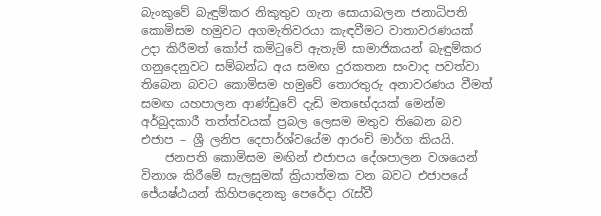බැංකුවේ බැඳුම්කර නිකුතුව ගැන සොයාබලන ජනාධිපති කොමිසම හමුවට අගමැතිවරයා කැඳවීමට වාතාවරණයක් උදා කිරීමත් කෝප් කමිටුවේ ඇතැම් සාමාජිකයන් බැඳුම්කර ගනුදෙනුවට සම්බන්ධ අය සමඟ දුරකතන සංවාද පවත්වා තිබෙන බවට කොමිසම හමුවේ තොරතුරු අනාවරණය වීමත් සමඟ යහපාලන ආණ්ඩුවේ දැඩි මතභේදයක් මෙන්ම අර්බුදකාරී තත්ත්වයක් ප්‍රබල ලෙසම මතුව තිබෙන බව එජාප – ශ්‍රී ලනිප දෙපාර්ශ්වයේම ආරංචි මාර්ග කියයි.
    ජනපති කොමිසම මඟින් එජාපය දේශපාලන වශයෙන් විනාශ කිරීමේ සැලසුමක් ක්‍රියාත්මක වන බවට එජාපයේ ජේ‍යෂ්ඨයන් කිහිපදෙනකු පෙරේදා රැස්වී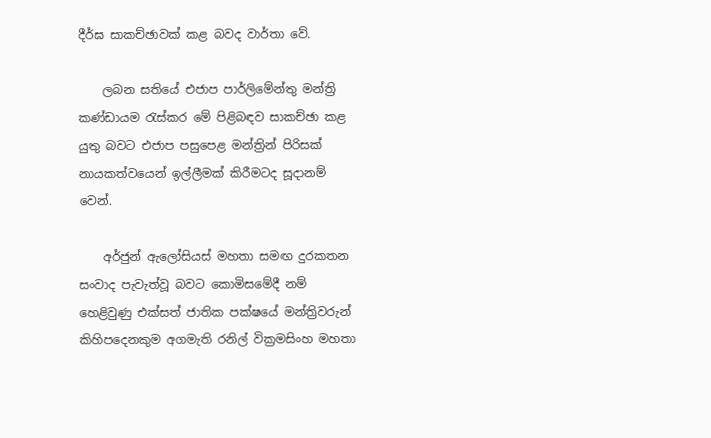දීර්ඝ සාකච්ඡාවක් කළ බවද වාර්තා වේ.

    ලබන සතියේ එජාප පාර්ලිමේන්තු මන්ත්‍රි කණ්ඩායම රැස්කර මේ පිළිබඳව සාකච්ඡා කළ යුතු බවට එජාප පසුපෙළ මන්ත්‍රින් පිරිසක් නායකත්වයෙන් ඉල්ලීමක් කිරීමටද සූදානම් වෙන්.

    අර්ජුන් ඇලෝසියස් මහතා සමඟ දුරකතන සංවාද පැවැත්වූ බවට කොමිසමේදී නම් හෙළිවුණු එක්සත් ජාතික පක්ෂයේ මන්ත්‍රිවරුන් කිහිපදෙනකුම අගමැති රනිල් වික්‍රමසිංහ මහතා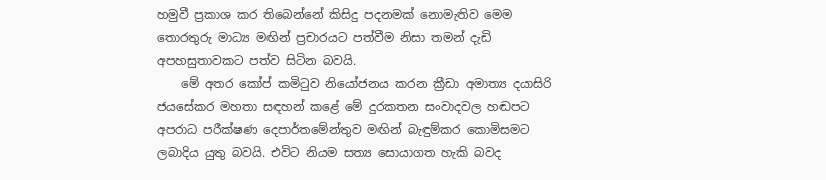හමුවී ප්‍රකාශ කර තිබෙන්නේ කිසිදු පදනමක් නොමැතිව මෙම තොරතුරු මාධ්‍ය මඟින් ප්‍රචාරයට පත්වීම නිසා තමන් දැඩි අපහසුතාවකට පත්ව සිටින බවයි.
    මේ අතර කෝප් කමිටුව නියෝජනය කරන ක්‍රීඩා අමාත්‍ය දයාසිරි ජයසේකර මහතා සඳහන් කළේ මේ දුරකතන සංවාදවල හඬපට අපරාධ පරීක්ෂණ දෙපාර්තමේන්තුව මඟින් බැඳුම්කර කොමිසමට ලබාදිය යුතු බවයි. එවිට නියම සත්‍ය සොයාගත හැකි බවද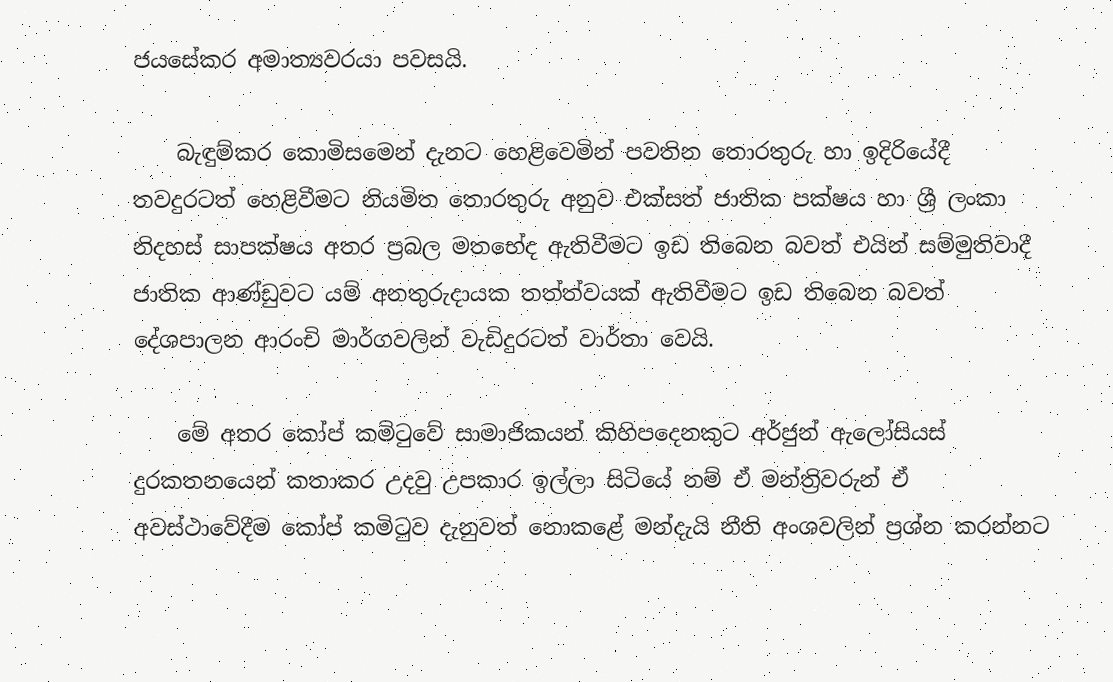ජයසේකර අමාත්‍යවරයා පවසයි.

    බැඳුම්කර කොමිසමෙන් දැනට හෙළිවෙමින් පවතින තොරතුරු හා ඉදිරියේදී තවදුරටත් හෙළිවීමට නියමිත තොරතුරු අනුව එක්සත් ජාතික පක්ෂය හා ශ්‍රී ලංකා නිදහස් සාපක්ෂය අතර ප්‍රබල මතභේද ඇතිවීමට ඉඩ තිබෙන බවත් එයින් සම්මුතිවාදී ජාතික ආණ්ඩුවට යම් අනතුරුදායක තත්ත්වයක් ඇතිවීමට ඉඩ තිබෙන බවත් දේශපාලන ආරංචි මාර්ගවලින් වැඩිදුරටත් වාර්තා වෙයි.

    මේ අතර කෝප් කමිටුවේ සාමාජිකයන් කිහිපදෙනකුට අර්ජුන් ඇලෝසියස් දුරකතනයෙන් කතාකර උදවු උපකාර ඉල්ලා සිටියේ නම් ඒ මන්ත්‍රිවරුන් ඒ අවස්ථාවේදීම කෝප් කමිටුව දැනුවත් නොකළේ මන්දැයි නීති අංශවලින් ප්‍රශ්න කරන්නට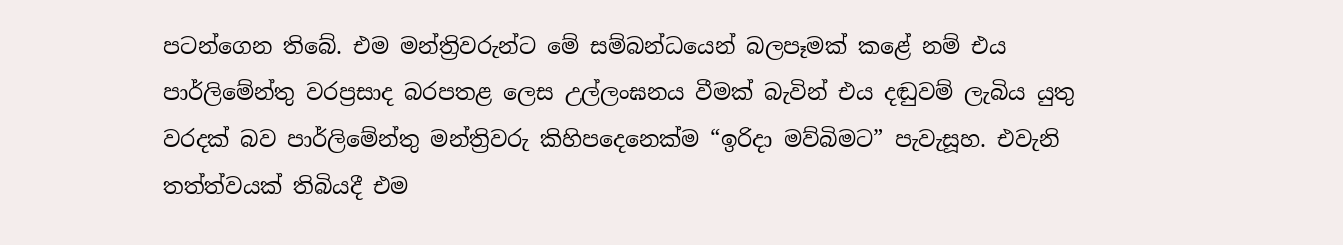පටන්ගෙන තිබේ. එම මන්ත්‍රිවරුන්ට මේ සම්බන්ධයෙන් බලපෑමක් කළේ නම් එය පාර්ලිමේන්තු වරප්‍රසාද බරපතළ ලෙස උල්ලංඝනය වීමක් බැවින් එය දඬුවම් ලැබිය යුතු වරදක් බව පාර්ලිමේන්තු මන්ත්‍රිවරු කිහිපදෙනෙක්ම “ඉරිදා මව්බිමට” පැවැසූහ. එවැනි තත්ත්වයක් තිබියදී එම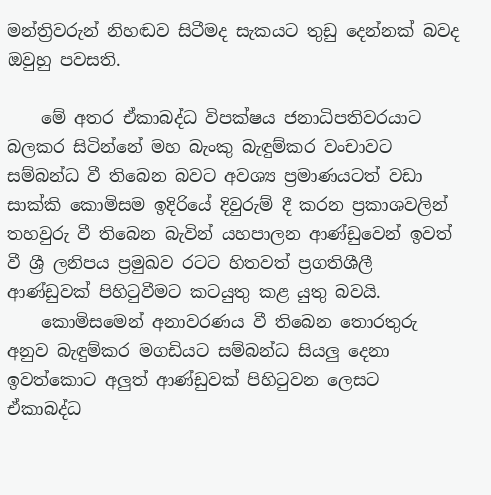මන්ත්‍රිවරුන් නිහඬව සිටීමද සැකයට තුඩු දෙන්නක් බවද ඔවුහු පවසති.

    මේ අතර ඒකාබද්ධ විපක්ෂය ජනාධිපතිවරයාට බලකර සිටින්නේ මහ බැංකු බැඳුම්කර වංචාවට සම්බන්ධ වී තිබෙන බවට අවශ්‍ය ප්‍රමාණයටත් වඩා සාක්කි කොමිසම ඉදිරියේ දිවුරුම් දී කරන ප්‍රකාශවලින් තහවුරු වී තිබෙන බැවින් යහපාලන ආණ්ඩුවෙන් ඉවත් වී ශ්‍රී ලනිපය ප්‍රමුඛව රටට හිතවත් ප්‍රගතිශීලී ආණ්ඩුවක් පිහිටුවීමට කටයුතු කළ යුතු බවයි.
    කොමිසමෙන් අනාවරණය වී තිබෙන තොරතුරු අනුව බැඳුම්කර මගඩියට සම්බන්ධ සියලු දෙනා ඉවත්කොට අලුත් ආණ්ඩුවක් පිහිටුවන ලෙසට ඒකාබද්ධ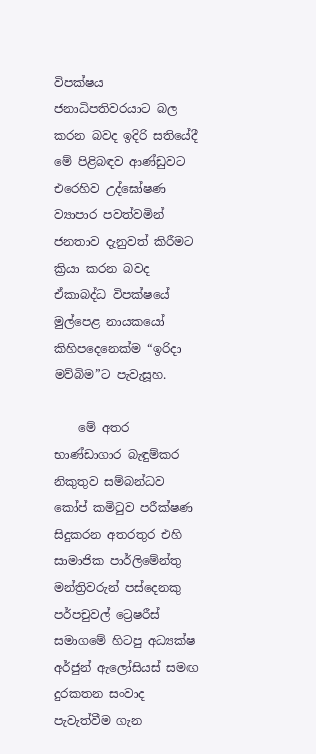විපක්ෂය ජනාධිපතිවරයාට බල කරන බවද ඉදිරි සතියේදී මේ පිළිබඳව ආණ්ඩුවට එරෙහිව උද්ඝෝෂණ ව්‍යාපාර පවත්වමින් ජනතාව දැනුවත් කිරීමට ක්‍රියා කරන බවද ඒකාබද්ධ විපක්ෂයේ මුල්පෙළ නායකයෝ කිහිපදෙනෙක්ම “ඉරිදා මව්බිම”ට පැවැසූහ.

    මේ අතර භාණ්ඩාගාර බැඳුම්කර නිකුතුව සම්බන්ධව කෝප් කමිටුව පරීක්ෂණ සිදුකරන අතරතුර එහි සාමාජික පාර්ලිමේන්තු මන්ත්‍රිවරුන් පස්දෙනකු පර්පචුවල් ට්‍රෙෂරීස් සමාගමේ හිටපු අධ්‍යක්ෂ අර්ජුන් ඇලෝසියස් සමඟ දුරකතන සංවාද පැවැත්වීම ගැන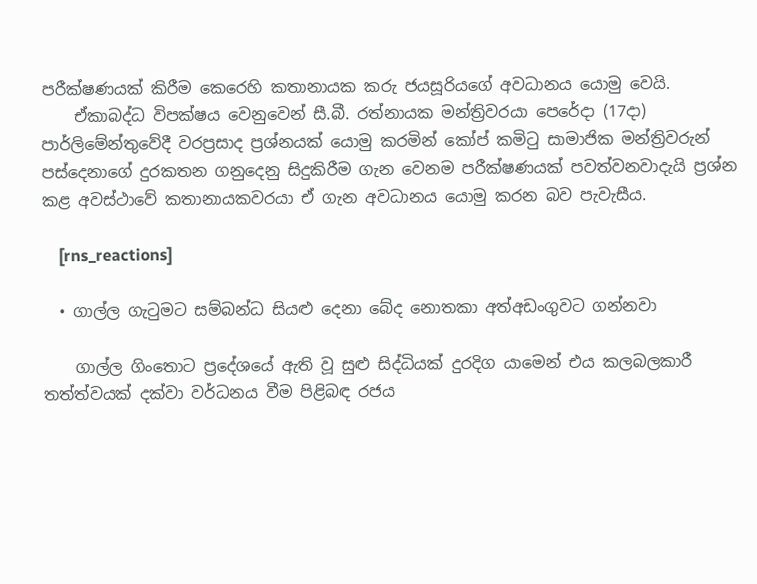පරීක්ෂණයක් කිරීම කෙරෙහි කතානායක කරු ජයසූරියගේ අවධානය යොමු වෙයි.
    ඒකාබද්ධ විපක්ෂය වෙනුවෙන් සී.බී. රත්නායක මන්ත්‍රිවරයා පෙරේදා (17දා) පාර්ලිමේන්තුවේදී වරප්‍රසාද ප්‍රශ්නයක් යොමු කරමින් කෝප් කමිටු සාමාජික මන්ත්‍රිවරුන් පස්දෙනාගේ දුරකතන ගනුදෙනු සිදුකිරීම ගැන වෙනම පරීක්ෂණයක් පවත්වනවාදැයි ප්‍රශ්න කළ අවස්ථාවේ කතානායකවරයා ඒ ගැන අවධානය යොමු කරන බව පැවැසීය.

    [rns_reactions]

  • ගාල්ල ගැටුමට සම්බන්ධ සියළු දෙනා බේද නොතකා අත්අඩංගුවට ගන්නවා

    ගාල්ල ගිංතොට ප්‍රදේශයේ ඇති වූ සුළු සිද්ධියක් දුරදිග යාමෙන් එය කලබලකාරී තත්ත්වයක් දක්වා වර්ධනය වීම පිළිබඳ රජය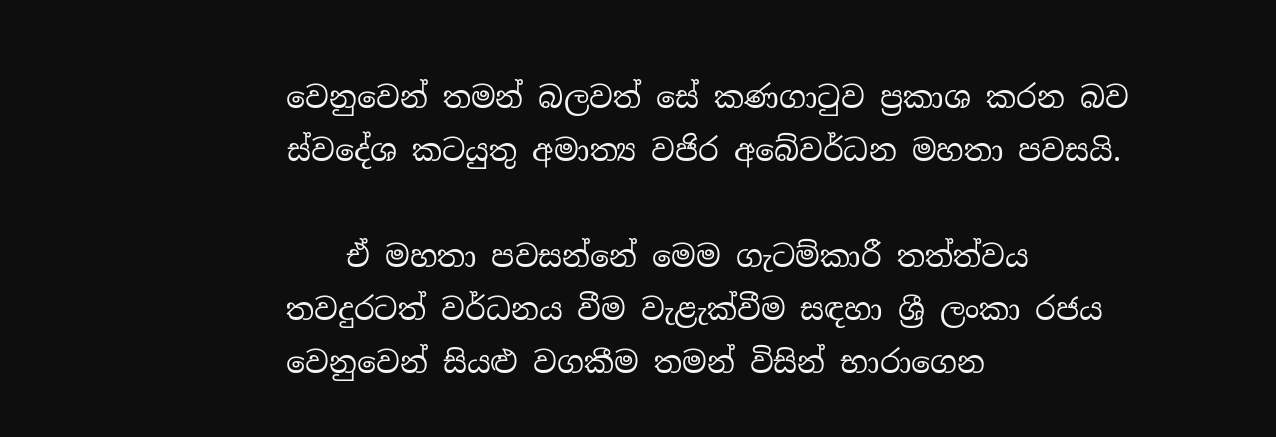වෙනුවෙන් තමන් බලවත් සේ කණගාටුව ප්‍රකාශ කරන බව ස්වදේශ කටයුතු අමාත්‍ය වජිර අබේවර්ධන මහතා පවසයි.

    ඒ මහතා පවසන්නේ මෙම ගැටම්කාරී තත්ත්වය තවදුරටත් වර්ධනය වීම වැළැක්වීම සඳහා ශ්‍රී ලංකා රජය වෙනුවෙන් සියළු වගකීම තමන් විසින් භාරාගෙන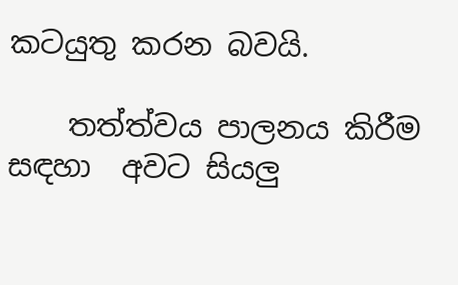කටයුතු කරන බවයි.

    තත්ත්වය පාලනය කිරීම සඳහා  අවට සියලු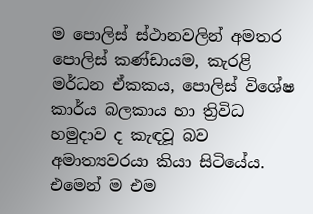ම පොලිස් ස්ථානවලින් අමතර පොලිස් කණ්ඩායම, කැරළි මර්ධන ඒකකය, පොලිස් විශේෂ කාර්ය බලකාය හා ත්‍රිවිධ හමුදාව ද කැඳවූ බව අමාත්‍යවරයා කියා සිටියේය. එමෙන් ම එම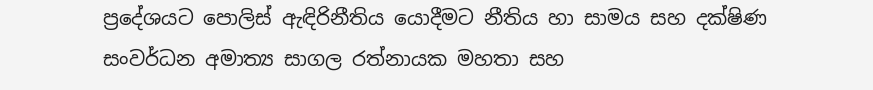ප්‍රදේශයට පොලිස් ඇඳිරිනීතිය යොදීමට නීතිය හා සාමය සහ දක්ෂිණ සංවර්ධන අමාත්‍ය සාගල රත්නායක මහතා සහ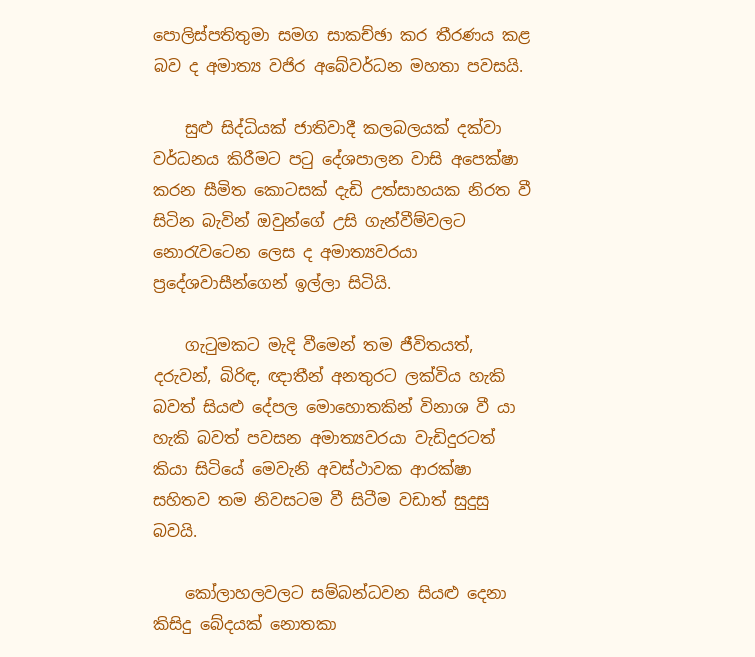පොලිස්පතිතුමා සමග සාකච්ඡා කර තීරණය කළ බව ද අමාත්‍ය වජිර අබේවර්ධන මහතා පවසයි.

    සුළු සිද්ධියක් ජාතිවාදී කලබලයක් දක්වා වර්ධනය කිරීමට පටු දේශපාලන වාසි අපෙක්ෂා කරන සීමිත කොටසක් දැඩි උත්සාහයක නිරත වී සිටින බැවින් ඔවුන්ගේ උසි ගැන්වීම්වලට නොරැවටෙන ලෙස ද අමාත්‍යවරයා ප්‍රදේශවාසීන්ගෙන් ඉල්ලා සිටියි.

    ගැටුමකට මැදි වීමෙන් තම ජීවිතයත්, දරුවන්, බිරිඳ, ඥාතීන් අනතුරට ලක්විය හැකි බවත් සියළු දේපල මොහොතකින් විනාශ වී යා හැකි බවත් පවසන අමාත්‍යවරයා වැඩිදුරටත් කියා සිටියේ මෙවැනි අවස්ථාවක ආරක්ෂා සහිතව තම නිවසටම වී සිටීම වඩාත් සුදුසු බවයි.

    කෝලාහලවලට සම්බන්ධවන සියළු දෙනා කිසිදු බේදයක් නොතකා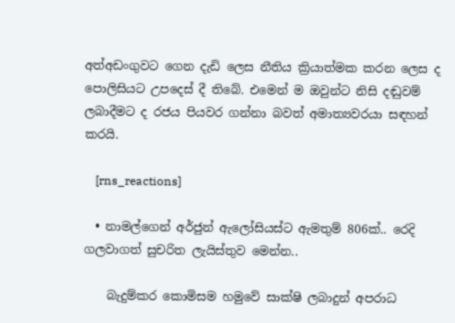අත්අඩංගුවට ගෙන දැඩි ලෙස නීතිය ක්‍රියාත්මක කරන ලෙස ද පොලිසියට උපදෙස් දී තිබේ. එමෙන් ම ඔවුන්ට නිසි දඬුවම් ලබාදීමට ද රජය පියවර ගන්නා බවත් අමාත්‍යවරයා සඳහන් කරයි.

    [rns_reactions]

  • නාමල්ගෙන් අර්ජුන් ඇලෝසියස්ට ඇමතුම් 806ක්.. රෙදි ගලවාගත් සුචරිත ලැයිස්තුව මෙන්න..

    බැදුම්කර කොමිසම හමුවේ සාක්ෂි ලබාදුන් අපරාධ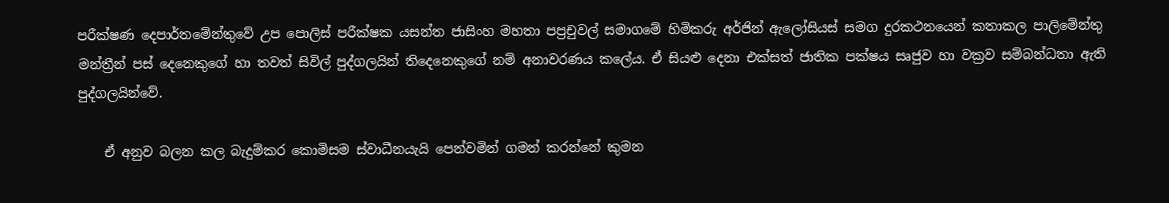පරීක්ෂණ දෙපාර්තමේන්තුවේ උප පොලිස් පරීක්ෂක යසන්ත ජාසිංහ මහතා පප්‍රචුවල් සමාගමේ හිමිකරු අර්ජින් ඇලෝසියස් සමග දුරකථනයෙන් කතාකල පාලිමේන්තු මන්ත්‍රීන් පස් දෙනෙකුගේ හා තවත් සිවිල් පුද්ගලයින් තිදෙනෙකුගේ නම් අනාවරණය කලේය. ඒ සියළු දෙනා එක්සත් ජාතික පක්ෂය සෘජුව හා වක්‍රව සම්බන්ධතා ඇති පුද්ගලයින්වේ.

    ඒ අනුව බලන කල බැදුම්කර කොමිසම ස්වාධීනයැයි පෙන්වමින් ගමන් කරන්නේ කුමන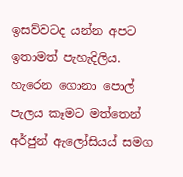ඉසව්වටද යන්න අපට ඉතාමත් පැහැදිලිය. හැරෙන ගොනා පොල් පැලය කෑමට මත්තෙන් අර්ජුන් ඇලෝසියය් සමග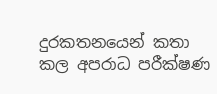දුරකතනයෙන් කතා කල අපරාධ පරීක්ෂණ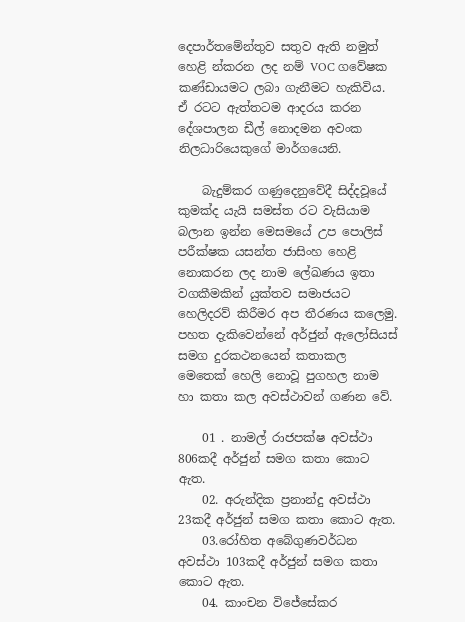දෙපාර්තමේන්තුව සතුව ඇති නමුත් හෙළි න්කරන ලද නම් VOC ගවේෂක කණ්ඩායමට ලබා ගැනීමට හැකිවිය. ඒ රටට ඇත්තටම ආදරය කරන දේශපාලන ඩීල් නොදමන අවංක නිලධාරියෙකුගේ මාර්ගයෙනි.

    බැදුම්කර ගණුදෙනුවේදී සිද්දවූයේ කුමක්ද යැයි සමස්ත රට වැසියාම බලාන ඉන්න මෙසමයේ උප පොලිස් පරීක්ෂක යසන්ත ජාසිංහ හෙළි නොකරන ලද නාම ලේඛණය ඉතා වගකීමකින් යුක්තව සමාජයට හෙලිදරව් කිරීමර අප තීරණය කලෙමු. පහත දැකිවෙන්නේ අර්ජුන් ඇලෝසියස් සමග දුරකථනයෙන් කතාකල මෙතෙක් හෙලි නොවූ පුගහල නාම හා කතා කල අවස්ථාවන් ගණන වේ.

    01 . නාමල් රාජපක්ෂ අවස්ථා 806කදී අර්ජුන් සමග කතා කොට ඇත.
    02. අරුන්දික ප්‍රනාන්දු අවස්ථා 23කදී අර්ජුන් සමග කතා කොට ඇත.
    03.රෝහිත අබේගුණවර්ධන අවස්ථා 103කදී අර්ජුන් සමග කතා කොට ඇත.
    04. කාංචන විජේසේකර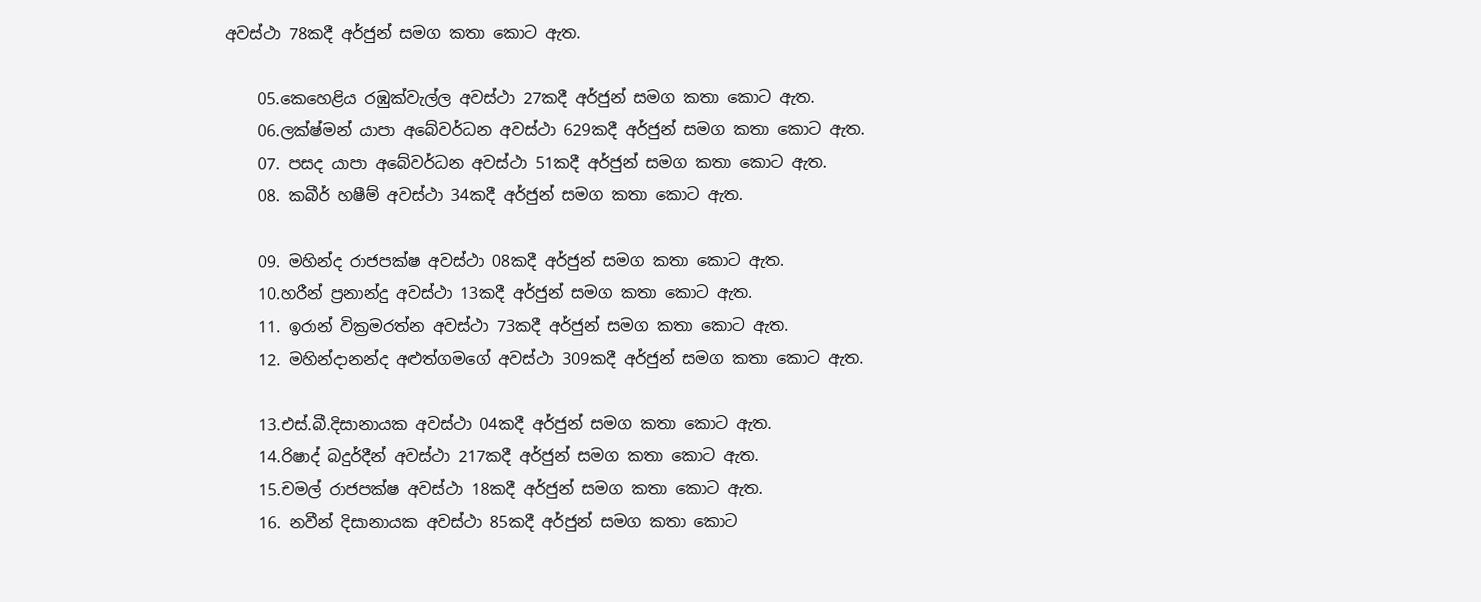අවස්ථා 78කදී අර්ජුන් සමග කතා කොට ඇත.

    05.කෙහෙළිය රඹුක්වැල්ල අවස්ථා 27කදී අර්ජුන් සමග කතා කොට ඇත.
    06.ලක්ෂ්මන් යාපා අබේවර්ධන අවස්ථා 629කදී අර්ජුන් සමග කතා කොට ඇත.
    07. පසද යාපා අබේවර්ධන අවස්ථා 51කදී අර්ජුන් සමග කතා කොට ඇත.
    08. කබීර් හෂීම් අවස්ථා 34කදී අර්ජුන් සමග කතා කොට ඇත.

    09. මහින්ද රාජපක්ෂ අවස්ථා 08කදී අර්ජුන් සමග කතා කොට ඇත.
    10.හරීන් ප්‍රනාන්දු අවස්ථා 13කදී අර්ජුන් සමග කතා කොට ඇත.
    11. ඉරාන් වික්‍රමරත්න අවස්ථා 73කදී අර්ජුන් සමග කතා කොට ඇත.
    12. මහින්දානන්ද අළුත්ගමගේ අවස්ථා 309කදී අර්ජුන් සමග කතා කොට ඇත.

    13.එස්.බී.දිසානායක අවස්ථා 04කදී අර්ජුන් සමග කතා කොට ඇත.
    14.රිෂාද් බදුර්දීන් අවස්ථා 217කදී අර්ජුන් සමග කතා කොට ඇත.
    15.චමල් රාජපක්ෂ අවස්ථා 18කදී අර්ජුන් සමග කතා කොට ඇත.
    16. නවීන් දිසානායක අවස්ථා 85කදී අර්ජුන් සමග කතා කොට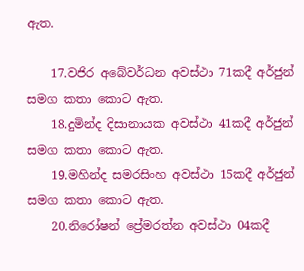ඇත.

    17.වජිර අබේවර්ධන අවස්ථා 71කදී අර්ජුන් සමග කතා කොට ඇත.
    18.දුමින්ද දිසානායක අවස්ථා 41කදී අර්ජුන් සමග කතා කොට ඇත.
    19.මහින්ද සමරසිංහ අවස්ථා 15කදී අර්ජුන් සමග කතා කොට ඇත.
    20.නිරෝෂන් ප්‍රේමරත්න අවස්ථා 04කදී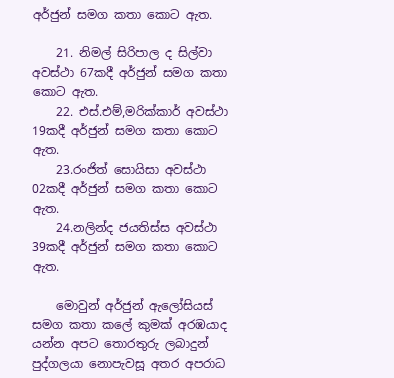අර්ජුන් සමග කතා කොට ඇත.

    21. නිමල් සිරිපාල ද සිල්වා අවස්ථා 67කදී අර්ජුන් සමග කතා කොට ඇත.
    22. එස්.එම්,මරික්කාර් අවස්ථා 19කදී අර්ජුන් සමග කතා කොට ඇත.
    23.රංජිත් සොයිසා අවස්ථා 02කදී අර්ජුන් සමග කතා කොට ඇත.
    24.නලින්ද ජයතිස්ස අවස්ථා 39කදී අර්ජුන් සමග කතා කොට ඇත.

    මොවුන් අර්ජුන් ඇලෝසියස් සමග කතා කලේ කුමක් අරඹයාද යන්න අපට තොරතුරු ලබාදුන් පුද්ගලයා නොපැවසූ අතර අපරාධ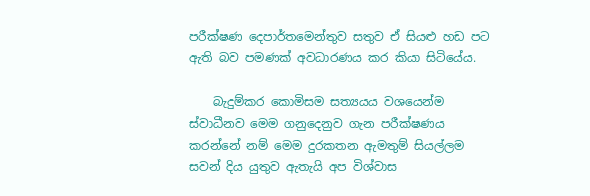පරීක්ෂණ දෙපාර්තමෙන්තුව සතුව ඒ සියළු හඩ පට ඇති බව පමණක් අවධාරණය කර කියා සිටියේය.

    බැදුම්කර කොමිසම සත්‍යයය වශයෙන්ම ස්වාධීනව මෙම ගනුදෙනුව ගැන පරීක්ෂණය කරන්නේ නම් මෙම දුරකතන ඇමතුම් සියල්ලම සවන් දිය යුතුව ඇතැයි අප විශ්වාස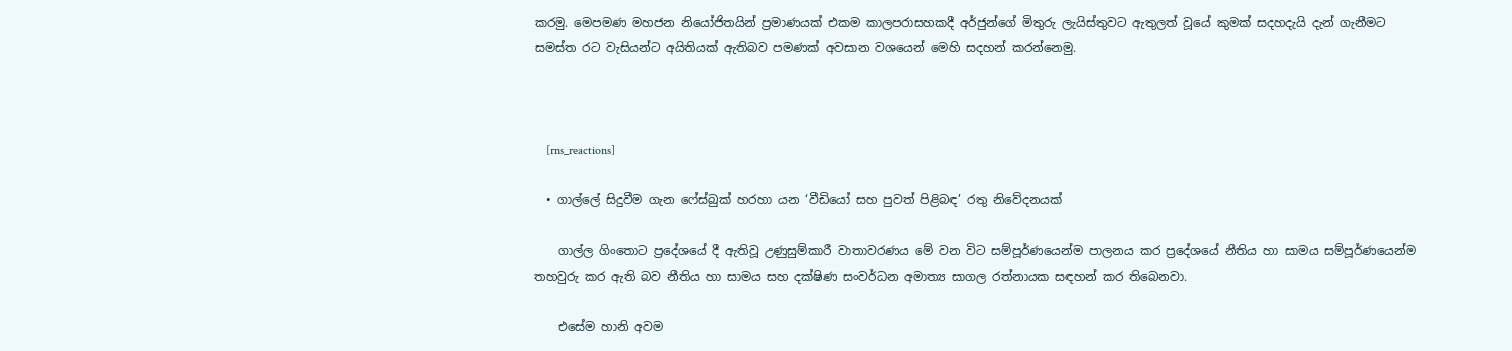කරමු. මෙපමණ මහජන නියෝජිතයින් ප්‍රමාණයක් එකම කාලපරාසහකදී අර්ජුන්ගේ මිතුරු ලැයිස්තුවට ඇතුලත් වූයේ කුමක් සදහදැයි දැන් ගැනීමට සමස්ත රට වැසියන්ට අයිතියක් ඇතිබව පමණක් අවසාන වශයෙන් මෙහි සදහන් කරන්නෙමු.



    [rns_reactions]

  • ගාල්ලේ සිදුවීම ගැන ෆේස්බුක් හරහා යන ‘වීඩියෝ සහ පුවත් පිළිබඳ’ රතු නිවේදනයක්

    ගාල්ල ගිංතොට ප්‍රදේශයේ දී ඇතිවූ උණුසුම්කාරී වාතාවරණය මේ වන විට සම්පූර්ණයෙන්ම පාලනය කර ප්‍රදේශයේ නීතිය හා සාමය සම්පූර්ණයෙන්ම තහවුරු කර ඇති බව නීතිය හා සාමය සහ දක්ෂිණ සංවර්ධන අමාත්‍ය සාගල රත්නායක සඳහන් කර තිබෙනවා.

    එසේම හානි අවම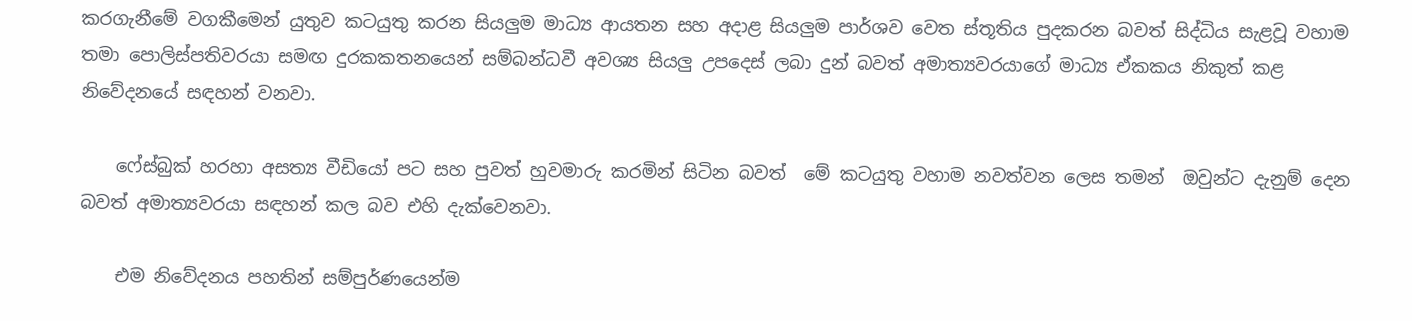කරගැනීමේ වගකීමෙන් යුතුව කටයුතු කරන සියලුම මාධ්‍ය ආයතන සහ අදාළ සියලුම පාර්ශව වෙත ස්තූතිය පුදකරන බවත් සිද්ධිය සැළවූ වහාම තමා පොලිස්පතිවරයා සමඟ දුරකකතනයෙන් සම්බන්ධවී අවශ්‍ය සියලු උපදෙස් ලබා දුන් බවත් අමාත්‍යවරයාගේ මාධ්‍ය ඒකකය නිකුත් කළ  නිවේදනයේ සඳහන් වනවා.

    ෆේස්බුක් හරහා අසත්‍ය වීඩියෝ පට සහ පුවත් හුවමාරු කරමින් සිටින බවත්  මේ කටයුතු වහාම නවත්වන ලෙස තමන්  ඔවුන්ට දැනුම් දෙන බවත් අමාත්‍යවරයා සඳහන් කල බව එහි දැක්වෙනවා.

    එම නිවේදනය පහතින් සම්පුර්ණයෙන්ම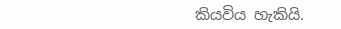කියවිය හැකියි.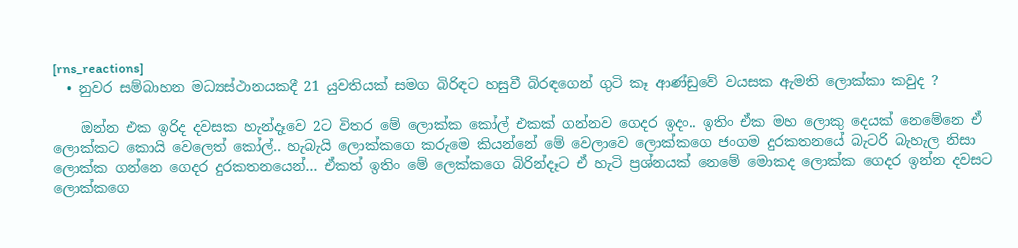[rns_reactions]
  • නුවර සම්බාහන මධ්‍යස්ථානයකදී 21 යුවතියක් සමග බිරිඳට හසුවී බිරඳගෙන් ගුටි කෑ ආණ්ඩුවේ වයසක ඇමති ලොක්කා කවුද ?

    ඔන්න එක ඉරිද දවසක හැන්දෑවෙ 2ට විතර මේ ලොක්ක කෝල් එකක් ගන්නව ගෙදර ඉදං.. ඉතිං ඒක මහ ලොකු දෙයක් නෙමේනෙ ඒ ලොක්කට කොයි වෙලෙත් කෝල්.. හැබැයි ලොක්කගෙ කරුමෙ කියන්නේ මේ වෙලාවෙ ලොක්කගෙ ජංගම දුරකතනයේ බැටරි බැහැල නිසා ලොක්ක ගන්නෙ ගෙදර දුරකතනයෙන්… ඒකත් ඉතිං මේ ලෙක්කගෙ බිරින්දෑට ඒ හැටි ප්‍රශ්නයක් නෙමේ මොකද ලොක්ක ගෙදර ඉන්න දවසට ලොක්කගෙ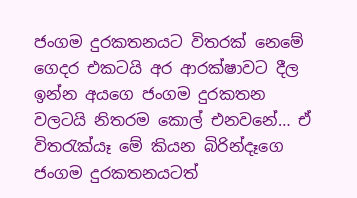ජංගම දුරකතනයට විතරක් නෙමේ ගෙදර එකටයි අර ආරක්ෂාවට දීල ඉන්න අයගෙ ජංගම දුරකතන වලටයි නිතරම කොල් එනවනේ… ඒ විතරැක්යෑ මේ කියන බිරින්දෑගෙ ජංගම දුරකතනයටත්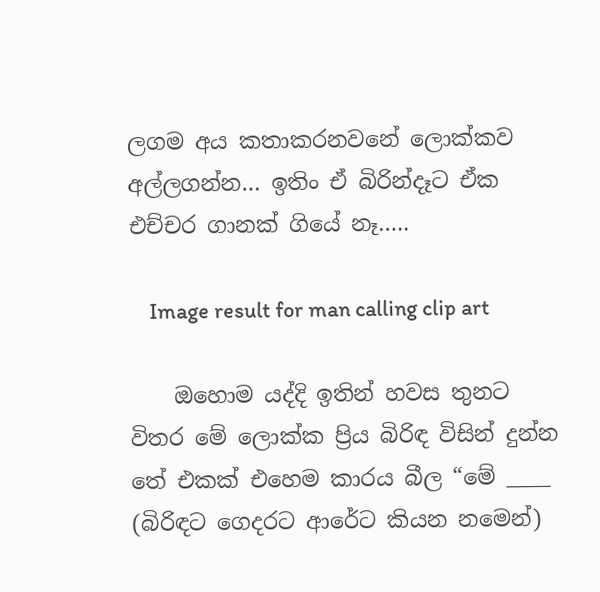ලගම අය කතාකරනවනේ ලොක්කව අල්ලගන්න… ඉතිං ඒ බිරින්දෑට ඒක එච්චර ගානක් ගියේ නෑ…..

    Image result for man calling clip art

    ඔහොම යද්දි ඉතින් හවස තුනට විතර මේ ලොක්ක ප්‍රිය බිරිඳ විසින් දුන්න තේ එකක් එහෙම කාරය බීල “මේ ____ (බිරිඳට ගෙදරට ආරේට කියන නමෙන්)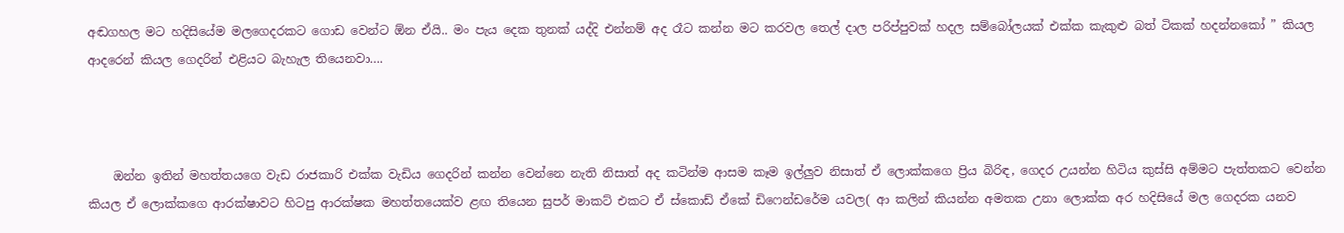අඬගහල මට හදිසියේම මලගෙදරකට ගොඩ වෙන්ට ඕන ඒයි.. මං පැය දෙක තුනක් යද්දි එන්නම් අද රෑට කන්න මට කරවල තෙල් දාල පරිප්පුවක් හදල සම්බෝලයක් එක්ක කැකුළු බත් ටිකක් හදන්නකෝ ” කියල ආදරෙන් කියල ගෙදරින් එළියට බැහැල තියෙනවා….



    ඔන්න ඉතින් මහත්තයගෙ වැඩ රාජකාරි එක්ක වැඩිය ගෙදරින් කන්න වෙන්නෙ නැති නිසාත් අද කටින්ම ආසම කෑම ඉල්ලුව නිසාත් ඒ ලොක්කගෙ ප්‍රිය බිරිඳ, ගෙදර උයන්න හිටිය කුස්සි අම්මට පැත්තකට වෙන්න කියල ඒ ලොක්කගෙ ආරක්ෂාවට හිටපු ආරක්ෂක මහත්තයෙක්ව ළඟ තියෙන සුපර් මාකට් එකට ඒ ස්කොඩ් ඒකේ ඩිෆෙන්ඩරේම යවල( ආ කලින් කියන්න අමතක උනා ලොක්ක අර හදිසියේ මල ගෙදරක යනව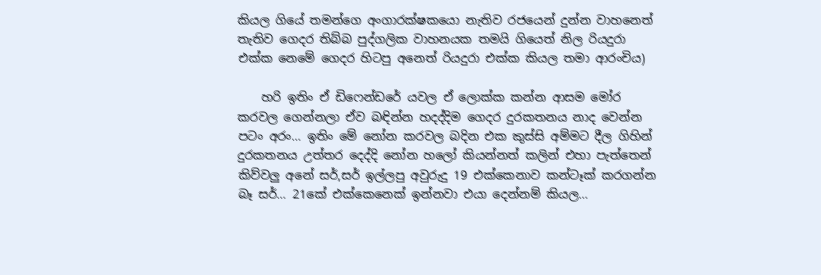කියල ගියේ තමන්ගෙ අංගාරක්ෂකයො නැතිව රජයෙන් දුන්න වාහනෙත් තැතිව ගෙදර තිබ්බ පුද්ගලික වාහනයක තමයි ගියෙත් නිල රියදුරා එක්ක නෙමේ ගෙදර හිටපු අනෙත් රියදුරා එක්ක කියල තමා ආරංචිය)

    හරි ඉතිං ඒ ඩිෆෙන්ඩරේ යවල ඒ ලොක්ක කන්න ආසම මෝර කරවල ගෙන්නලා ඒව බඳින්න හදද්දිම ගෙදර දුරකතනය නාද වෙන්න පටං අරං… ඉතිං මේ නෝන කරවල බදින එක කුස්සි අම්මට දීල ගිහින් දුරකතනය උත්තර දෙද්දි නෝන හලෝ කියන්නත් කලින් එහා පැත්තෙන් කිව්වලු අනේ සර්,සර් ඉල්ලපු අවුරුදු 19 එක්කෙනාව කන්ටෑක් කරගන්න බෑ සර්… 21කේ එක්කෙනෙක් ඉන්නවා එයා දෙන්නම් කියල…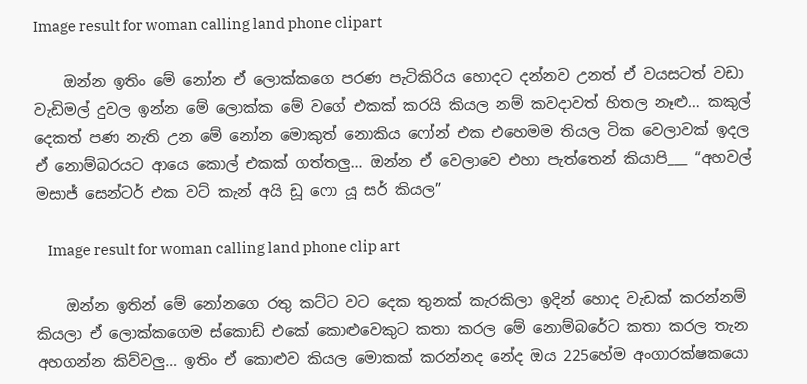Image result for woman calling land phone clipart

    ඔන්න ඉතිං මේ නෝන ඒ ලොක්කගෙ පරණ පැටිකිරිය හොදට දන්නව උනත් ඒ වයසටත් වඩා වැඩිමල් දුවල ඉන්න මේ ලොක්ක මේ වගේ එකක් කරයි කියල නම් කවදාවත් හිතල නෑළු… කකුල් දෙකත් පණ නැති උන මේ නෝන මොකුත් නොකිය ෆෝන් එක එහෙමම තියල ටික වෙලාවක් ඉදල ඒ නොම්බරයට ආයෙ කොල් එකක් ගත්තලු… ඔන්න ඒ වෙලාවෙ එහා පැත්තෙන් කියාපි___ “අහවල් මසාජ් සෙන්ටර් එක වට් කැන් අයි ඩූ ෆො යූ සර් කියල”

    Image result for woman calling land phone clip art

    ඔන්න ඉතින් මේ නෝනගෙ රතු කට්ට වට දෙක තුනක් කැරකිලා ඉදින් හොද වැඩක් කරන්නම් කියලා ඒ ලොක්කගෙම ස්කොඩ් එකේ කොළුවෙකුට කතා කරල මේ නොම්බරේට කතා කරල තැන අහගන්න කිව්වලු… ඉතිං ඒ කොළුව කියල මොකක් කරන්නද නේද ඔය 225හේම අංගාරක්ෂකයො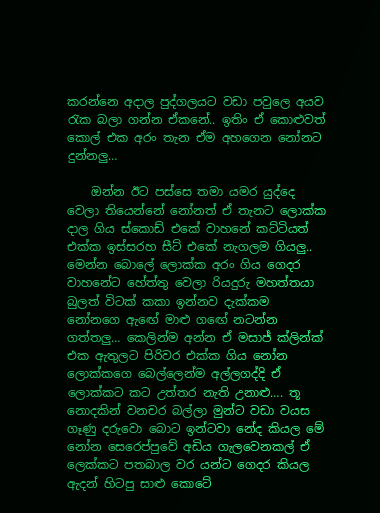කරන්නෙ අදාල පුද්ගලයට වඩා පවුලෙ අයව රැක බලා ගන්න ඒකනේ.. ඉතිං ඒ කොළුවත් කොල් එක අරං තැන ඒම අහගෙන නෝනට දුන්නලු…

    ඔන්න ඊට පස්සෙ තමා යමර යුද්දෙ වෙලා තියෙන්නේ නෝනත් ඒ තැනට ලොක්ක දාල ගිය ස්කොඩ් එකේ වාහනේ කට්ටියත් එක්ක ඉස්සරහ සීට් එකේ නැගලම ගියලු.. මෙන්න බොලේ ලොක්ක අරං ගිය ගෙදර වාහනේට හේත්තු වෙලා රියදුරු මහත්තයා බුලත් විටක් කකා ඉන්නව දැක්කම නෝනගෙ ඇඟේ මාළු ගඟේ නටන්න ගත්තලු… කෙලින්ම අන්න ඒ මසාජ් ක්ලින්ක් එක ඇතුලට පිරිවර එක්ක ගිය නෝන ලොක්කගෙ බෙල්ලෙන්ම අල්ලගද්දි ඒ ලොක්කට කට උත්තර නැති උනාළු…. තූ නොදකින් වනචර බල්ලා මුන්ට වඩා වයස ගෑණු දරුවො බොට ඉන්ටවා නේද කියල මේ නෝන සෙරෙප්පුවේ අඩිය ගැලවෙනකල් ඒ ලෙක්කට පතබාල වර යන්ට ගෙදර කියල ඇදන් හිටපු සාළු කොටේ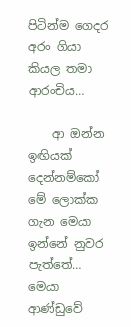පිටින්ම ගෙදර අරං ගියා කියල තමා ආරංචිය…

    ආ ඔන්න ඉඟියක් දෙන්නම්කෝ මේ ලොක්ක ගැන මෙයා ඉන්නේ නුවර පැත්තේ… මෙයා ආණ්ඩුවේ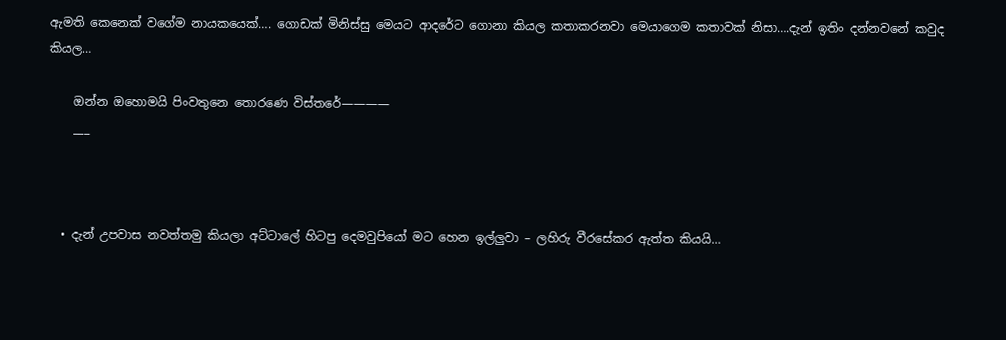ඇමති කෙනෙක් වගේම නායකයෙක්…. ගොඩක් මිනිස්සු මෙයට ආදරේට ගොනා කියල කතාකරනවා මෙයාගෙම කතාවක් නිසා….දැන් ඉතිං දන්නවනේ කවුද කියල…

    ඔන්න ඔහොමයි පිංවතුනෙ තොරණෙ විස්තරේ————
    ___



  • දැන් උපවාස නවත්තමු කියලා අට්ටාලේ හිටපු දෙමවුපියෝ මට හෙන ඉල්ලුවා – ලහිරු වීරසේකර ඇත්ත කියයි…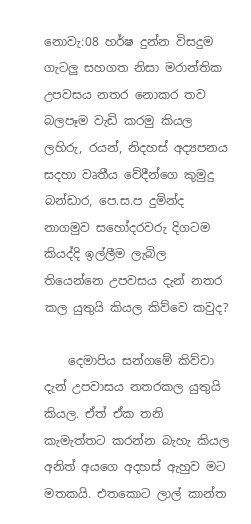නොවැ:08 හර්ෂ දුන්න විසදුම ගැටලු සහගත නිසා මරාන්තික උපවසය නතර නොකර තව බලපෑම වැඩි කරමු කියල ලහිරු, රයන්, නිදහස් අද්‍යපනය සදහා වෘතීය වේදීන්ගෙ කුමුදු බන්ඩාර, පෙ.ස.ප දුමින්ද නාගමුව සහෝදරවරු දිගටම කියද්දි ඉල්ලීම ලැබිල තියෙන්නෙ උපවසය දැන් නතර කල යුතුයි කියල කිව්වෙ කවුද?

    දෙමාපිය සන්ගමේ කිව්වා දැන් උපවාසය නතරකල යුතුයි කියල. ඒත් ඒක තනි කැමැත්තට කරන්න බැහැ කියල අනිත් අයගෙ අදහස් ඇහුව මට මතකයි. එතකොට ලාල් කාන්ත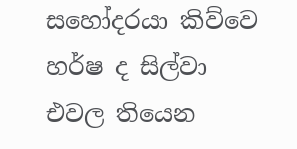සහෝදරයා කිව්වෙ හර්ෂ ද සිල්වා එවල තියෙන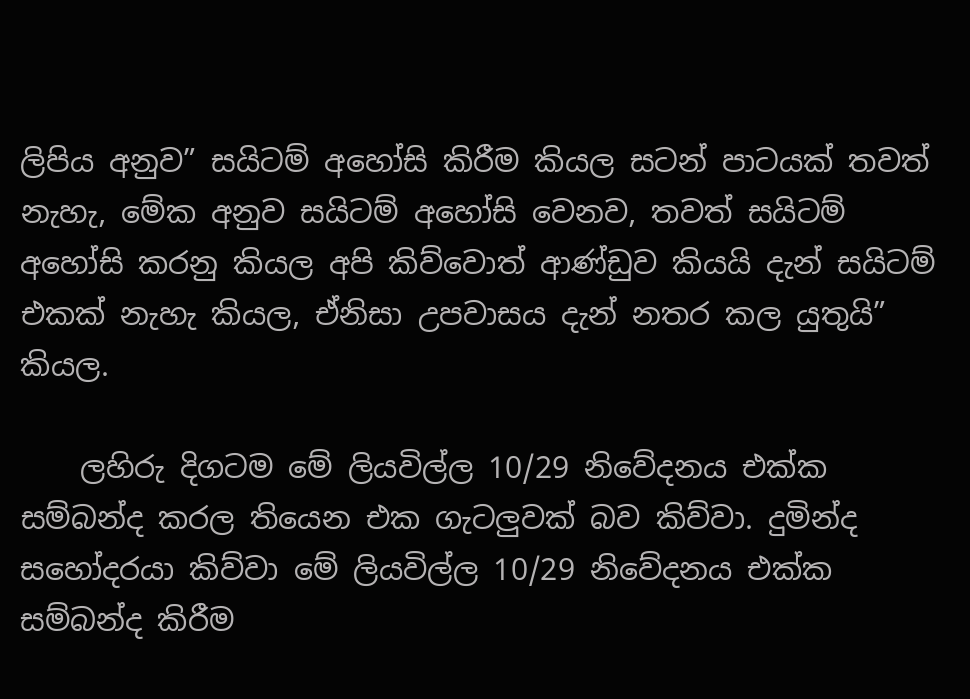ලිපිය අනුව” සයිටම් අහෝසි කිරීම කියල සටන් පාටයක් තවත් නැහැ, මේක අනුව සයිටම් අහෝසි වෙනව, තවත් සයිටම් අහෝසි කරනු කියල අපි කිව්වොත් ආණ්ඩුව කියයි දැන් සයිටම් එකක් නැහැ කියල, ඒනිසා උපවාසය දැන් නතර කල යුතුයි” කියල.

    ලහිරු දිගටම මේ ලියවිල්ල 10/29 නිවේදනය එක්ක සම්බන්ද කරල තියෙන එක ගැටලුවක් බව කිව්වා. දුමින්ද සහෝදරයා කිව්වා මේ ලියවිල්ල 10/29 නිවේදනය එක්ක සම්බන්ද කිරීම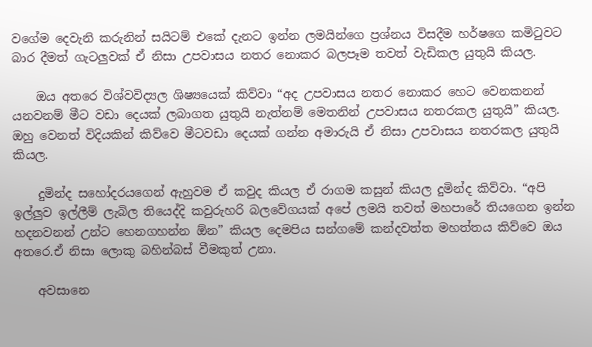වගේම දෙවැනි කරුනින් සයිටම් එකේ දැනට ඉන්න ලමයින්ගෙ ප්‍රශ්නය විසදීම හර්ෂගෙ කමිටුවට බාර දීමත් ගැටලුවක් ඒ නිසා උපවාසය නතර නොකර බලපෑම තවත් වැඩිකල යුතුයි කියල.

    ඔය අතරෙ විශ්වවිද්‍යල ශිෂ්‍යයෙක් කිව්වා “අද උපවාසය නතර නොකර හෙට වෙනකනන් යනවනම් මීට වඩා දෙයක් ලබාගත යුතුයි නැත්නම් මෙතනින් උපවාසය නතරකල යුතුයි” කියල. ඔහු වෙනත් විදියකින් කිව්වෙ මීටවඩා දෙයක් ගන්න අමාරුයි ඒ නිසා උපවාසය නතරකල යුතුයි කියල.

    දුමින්ද සහෝදරයගෙන් ඇහුවම ඒ කවුද කියල ඒ රාගම කසුන් කියල දුමින්ද කිව්වා. “අපි ඉල්ලුව ඉල්ලීම් ලැබිල තියෙද්දි කවුරුහරි බලවේගයක් අපේ ලමයි තවත් මහපාරේ තියගෙන ඉන්න හදනවනන් උන්ට හෙනගහන්න ඕන” කියල දෙමපිය සන්ගමේ කන්දවත්ත මහත්තය කිව්වෙ ඔය අතරෙ.ඒ නිසා ලොකු බහින්බස් වීමකුත් උනා.

    අවසානෙ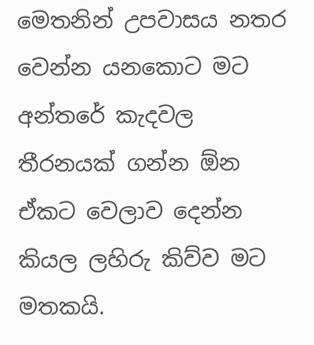මෙතනින් උපවාසය නතර වෙන්න යනකොට මට අන්තරේ කැදවල තීරනයක් ගන්න ඕන ඒකට වෙලාව දෙන්න කියල ලහිරු කිව්ව මට මතකයි.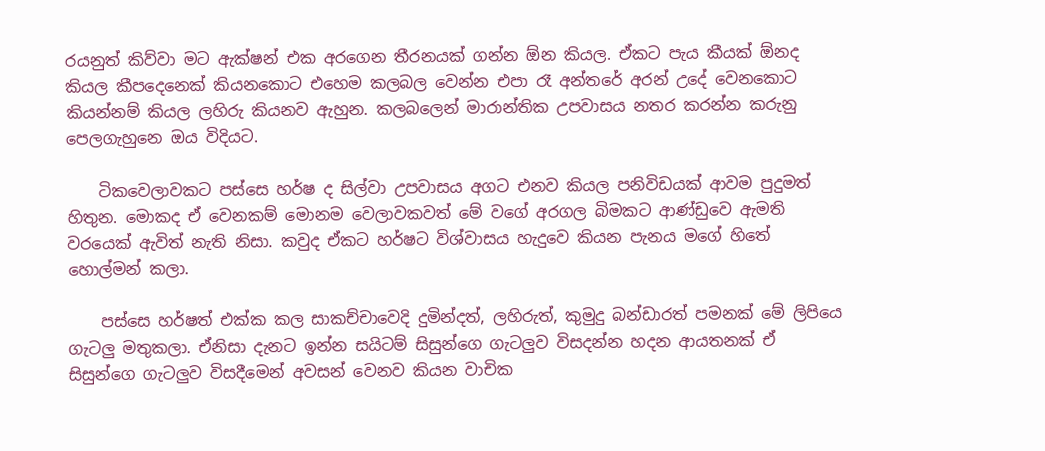රයනුත් කිව්වා මට ඇක්ෂන් එක අරගෙන තීරනයක් ගන්න ඕන කියල. ඒකට පැය කීයක් ඕනද කියල කීපදෙනෙක් කියනකොට එහෙම කලබල වෙන්න එපා රෑ අන්තරේ අරන් උදේ වෙනකොට කියන්නම් කියල ලහිරු කියනව ඇහුන. කලබලෙන් මාරාන්තික උපවාසය නතර කරන්න කරුනු පෙලගැහුනෙ ඔය විදියට.

    ටිකවෙලාවකට පස්සෙ හර්ෂ ද සිල්වා උපවාසය අගට එනව කියල පනිවිඩයක් ආවම පුදුමත් හිතුන. මොකද ඒ වෙනකම් මොනම වෙලාවකවත් මේ වගේ අරගල බිමකට ආණ්ඩුවෙ ඇමති වරයෙක් ඇවිත් නැති නිසා. කවුද ඒකට හර්ෂට විශ්වාසය හැදුවෙ කියන පැනය මගේ හිතේ හොල්මන් කලා.

    පස්සෙ හර්ෂත් එක්ක කල සාකච්චාවෙදි දුමින්දත්, ලහිරුත්, කුමුදු බන්ඩාරත් පමනක් මේ ලිපියෙ ගැටලු මතුකලා. ඒනිසා දැනට ඉන්න සයිටම් සිසුන්ගෙ ගැටලුව විසදන්න හදන ආයතනක් ඒ සිසුන්ගෙ ගැටලුව විසදීමෙන් අවසන් වෙනව කියන වාචික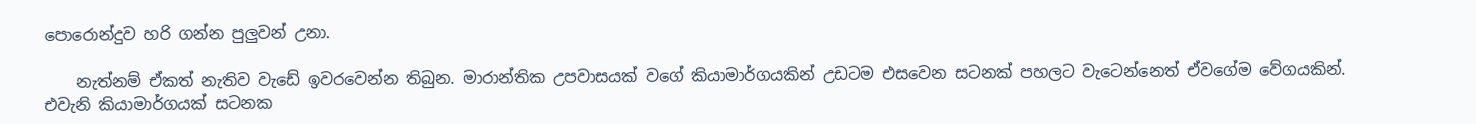පොරොන්දුව හරි ගන්න පුලුවන් උනා.

    නැත්නම් ඒකත් නැතිව වැඩේ ඉවරවෙන්න තිබුන. මාරාන්තික උපවාසයක් වගේ කියාමාර්ගයකින් උඩටම එසවෙන සටනක් පහලට වැටෙන්නෙත් ඒවගේම වේගයකින්. එවැනි කියාමාර්ගයක් සටනක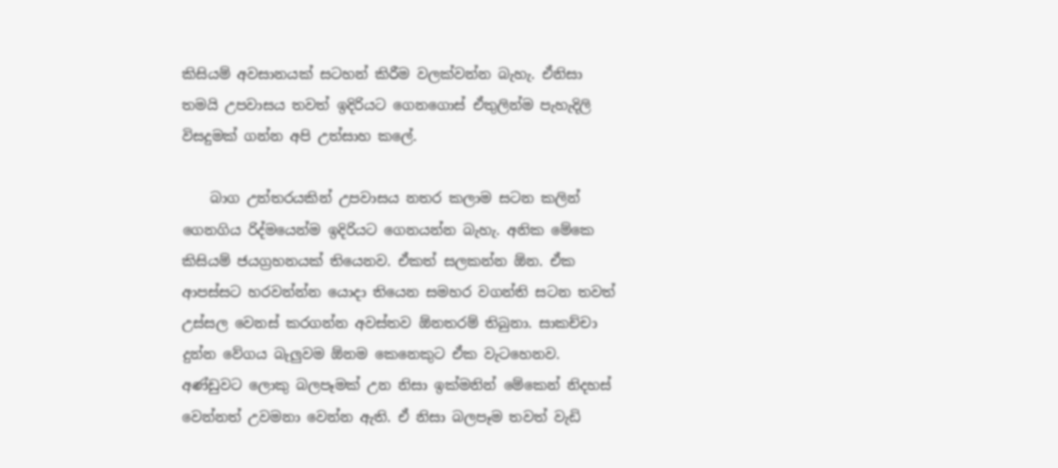කිසියම් අවසානයක් සටහන් කිරීම වලක්වන්න බැහැ. ඒනිසා තමයි උපවාසය තවත් ඉදිරියට ගෙනගොස් ඒතුලින්ම පැහැදිලි විසදුමක් ගන්න අපි උත්සාහ කලේ.

    බාග උත්තරයකින් උපවාසය නතර කලාම සටන කලින් ගෙනගිය රිද්මයෙන්ම ඉදිරියට ගෙනයන්න බැහැ. අනික මේකෙ කිසියම් ජයග්‍රහනයක් තියෙනව. ඒකත් සලකන්න ඕන. ඒක ආපස්සට හරවන්න්න යොදා තියෙන සමහර වගන්ති සටන තවත් උස්සල වෙනස් කරගන්න අවස්තව ඕනතරම් තිබුනා. සාකච්චා දුන්න වේගය බැලුවම ඕනම කෙනෙකුට ඒක වැටහෙනව. අණ්ඩුවට ලොකු බලපෑමක් උන නිසා ඉක්මනින් මේකෙන් නිදහස් වෙන්නත් උවමනා වෙන්න ඇති. ඒ නිසා බලපෑම තවත් වැඩි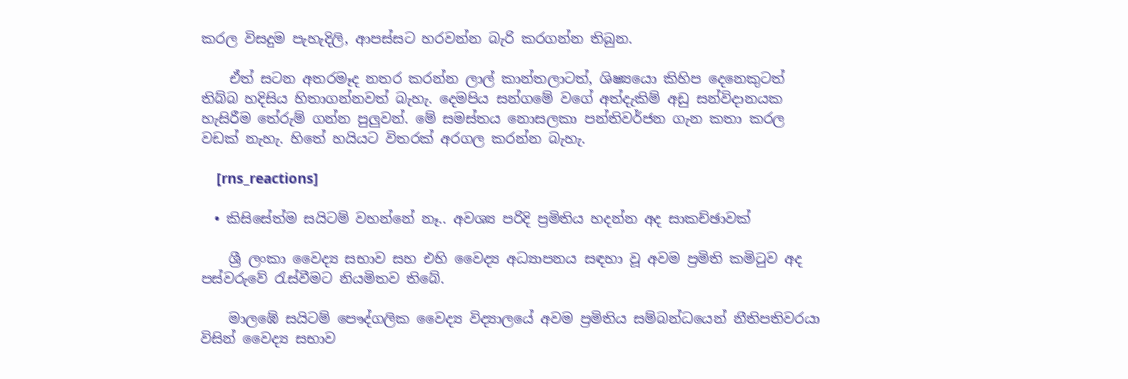කරල විසදුම පැහැදිලි, ආපස්සට හරවන්න බැරි කරගන්න තිබුන.

    ඒත් සටන අතරමෑද නතර කරන්න ලාල් කාන්තලාටත්, ශිෂ්‍යයො කිහිප දෙනෙකුටත් තිබ්බ හදිසිය හිතාගන්නවත් බැහැ. දෙමපිය සන්ගමේ වගේ අත්දැකිම් අඩු සන්විදානයක හැසිරීම තේරුම් ගන්න පුලුවන්. මේ සමස්තය නොසලකා පන්‍තිවර්ජන ගැන කතා කරල වඩක් නැහැ. හිතේ හයියට විතරක් අරගල කරන්න බැහැ.

    [rns_reactions]

  • කිසිසේත්ම සයිටම් වහන්නේ නෑ.. අවශ්‍ය පරිදි ප්‍රමිතිය හදන්න අද සාකච්ඡාවක්

    ශ්‍රී ලංකා වෛද්‍ය සභාව සහ එහි වෛද්‍ය අධ්‍යාපනය සඳහා වූ අවම ප්‍රමිති කමිටුව අද පස්වරුවේ රැස්වීමට නියමිතව තිබේ.

    මාලඹේ සයිටම් පෞද්ගලික වෛද්‍ය විද්‍යාලයේ අවම ප්‍රමිතිය සම්බන්ධයෙන් නීතිපතිවරයා විසින් වෛද්‍ය සභාව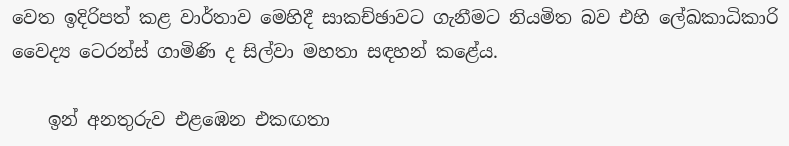වෙත ඉදිරිපත් කළ වාර්තාව මෙහිදී සාකච්ඡාවට ගැනීමට නියමිත බව එහි ලේඛකාධිකාරි වෛද්‍ය ටෙරන්ස් ගාමිණි ද සිල්වා මහතා සඳහන් කළේය.

    ඉන් අනතුරුව එළඹෙන එකඟතා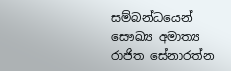සම්බන්ධයෙන් සෞඛ්‍ය අමාත්‍ය රාජිත සේනාරත්න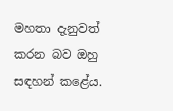මහතා දැනුවත් කරන බව ඔහු සඳහන් කළේය.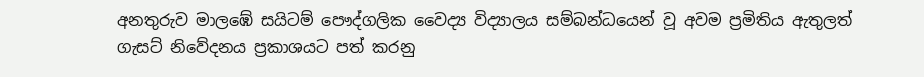අනතුරුව මාලඹේ සයිටම් පෞද්ගලික වෛද්‍ය විද්‍යාලය සම්බන්ධයෙන් වූ අවම ප්‍රමිතිය ඇතුලත් ගැසට් නිවේදනය ප්‍රකාශයට පත් කරනු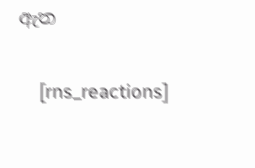ඇත

    [rns_reactions]